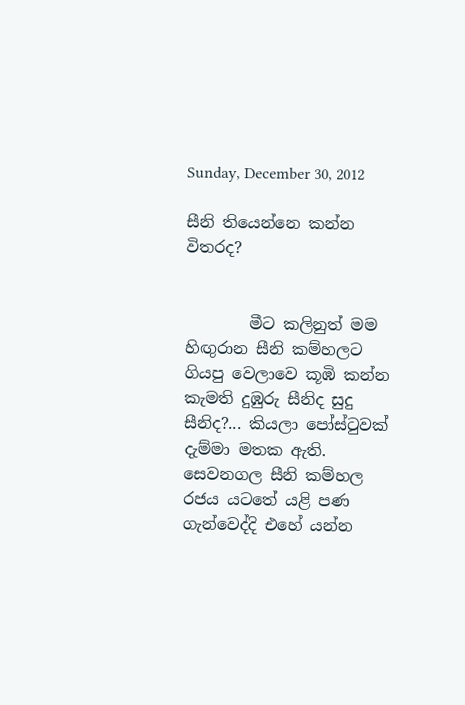Sunday, December 30, 2012

සීනි තියෙන්නෙ කන්න විතරද?


        මීට කලිනුත් මම හිඟුරාන සීනි කම්හලට ගියපු වෙලාවෙ කූඹි කන්න කැමති දුඹුරු සීනිද සුදු සීනිද?... කියලා පෝස්ටුවක් දැම්මා මතක ඇති. සෙවනගල සීනි කම්හල රජය යටතේ යළි පණ ගැන්වෙද්දි එහේ යන්න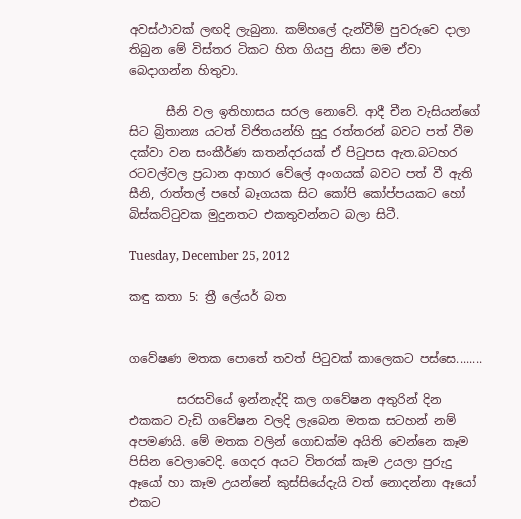අවස්ථාවක් ලඟදි ලැබුනා. කම්හලේ දැන්වීම් පුවරුවෙ දාලා තිබුන මේ විස්තර ටිකට හිත ගියපු නිසා මම ඒවා බෙදාගන්න හිතුවා.

      සීනි වල ඉතිහාසය සරල නොවේ. ආදී චීන වැසියන්ගේ සිට බ්‍රිතාන්‍ය යටත් විජිතයන්හි සුදු රත්තරන් බවට පත් වීම දක්වා වන සංකීර්ණ කතන්දරයක් ඒ පිටුපස ඇත.බටහර රටවල්වල ප්‍රධාන ආහාර වේලේ අංගයක් බවට පත් වී ඇති සීනි, රාත්තල් පහේ බෑගයක සිට කෝපි කෝප්පයකට හෝ බිස්කට්ටුවක මුදුනතට එකතුවන්නට බලා සිටී.

Tuesday, December 25, 2012

කඳු කතා 5: ත්‍රී ලේයර් බත


ගවේෂණ මතක පොතේ තවත් පිටුවක් කාලෙකට පස්සෙ........

        සරසවියේ ඉන්නැද්දි කල ගවේෂන අතුරින් දින එකකට වැඩි ගවේෂන වලදි ලැබෙන මතක සටහන් නම් අපමණයි. මේ මතක වලින් ගොඩක්ම අයිති වෙන්නෙ කෑම පිසින වෙලාවෙදි. ගෙදර අයට විතරක් කෑම උයලා පුරුදු ඈයෝ හා කෑම උයන්නේ කුස්සියේදැයි වත් නොදන්නා ඈයෝ එකට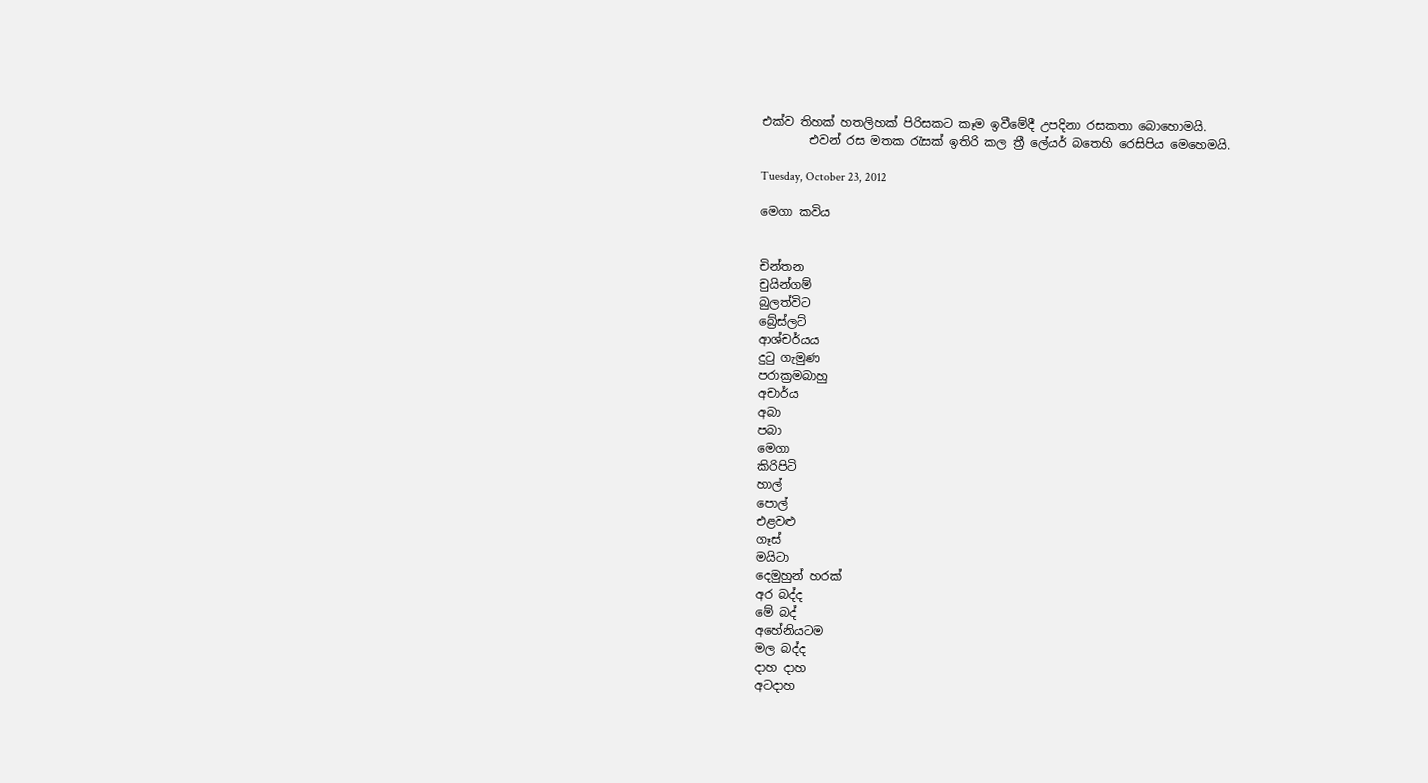එක්ව තිහක් හතලිහක් පිරිසකට කෑම ඉවීමේදී උපදිනා රසකතා බොහොමයි.
        එවන් රස මතක රැසක් ඉතිරි කල ත්‍රී ලේයර් බතෙහි රෙසිපිය මෙහෙමයි.

Tuesday, October 23, 2012

මෙගා කවිය


චින්තන
චුයින්ගම්
බුලත්විට
බ්‍රේස්ලට්
ආශ්චර්යය
දුටු ගැමුණ
පරාක්‍රමබාහු
අචාර්ය
අබා
පබා
මෙගා
කිරිපිටි
හාල්
පොල්
එළවළු
ගෑස්
මයිටා
දෙමුහුන් හරක්
අර බද්ද
මේ බද්
අහේනියටම
මල බද්ද
දාහ දාහ
අටදාහ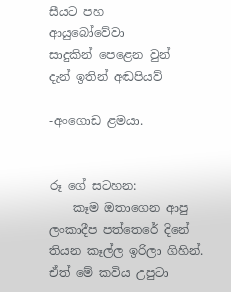සීයට පහ
ආයුබෝවේවා
සාදුකින් පෙළෙන වුන්
දැන් ඉතින් අඬපියව්

-අංගොඩ ළමයා.


රූ ගේ සටහන:
    කෑම ඔතාගෙන ආපු ලංකාදීප පත්තෙරේ දිනේ තියන කෑල්ල ඉරිලා ගිහින්. ඒත් මේ කවිය උපුටා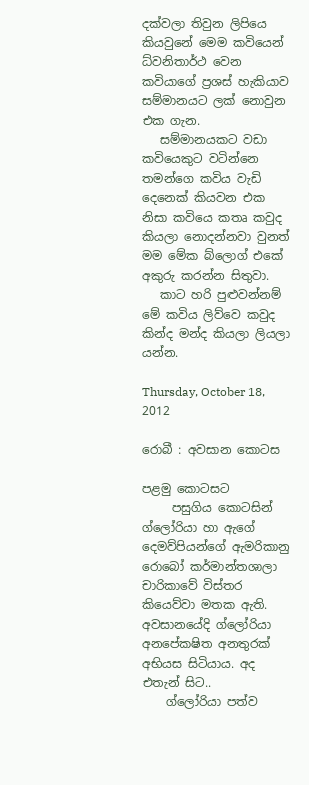දක්වලා තිවුන ලිපියෙ කියවුනේ මෙම කවියෙන් ධ්වනිතාර්ථ වෙන කවියාගේ ප්‍රශස් හැකියාව සම්මානයට ලක් නොවුන එක ගැන.
   සම්මානයකට වඩා කවියෙකුට වටින්නෙ තමන්ගෙ කවිය වැඩි දෙනෙක් කියවන එක නිසා කවියෙ කතෘ කවුද කියලා නොදන්නවා වුනත් මම මේක බ්ලොග් එකේ අකුරු කරන්න සිතුවා.
   කාට හරි පුළුවන්නම් මේ කවිය ලිව්වෙ කවුද කින්ද මන්ද කියලා ලියලා යන්න.

Thursday, October 18, 2012

රොබී : අවසාන කොටස

පළමු කොටසට
     පසුගිය කොටසින් ග්ලෝරියා හා ඇගේ දෙමව්පියන්ගේ ඇමරිකානු රොබෝ කර්මාන්තශාලා චාරිකාවේ විස්තර කියෙව්වා මතක ඇති. අවසානයේදි ග්ලෝරියා අනපේකෂිත අනතුරක් අභියස සිටියාය. අද එතැන් සිට..
    ග්ලෝරියා පත්ව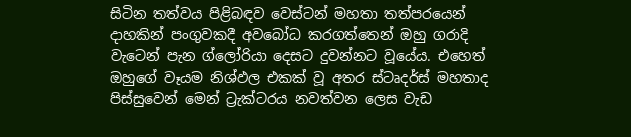සිටින තත්වය පිළිබඳව වෙස්ටන් මහතා තත්පරයෙන් දාහකින් පංගුවකදී අවබෝධ කරගත්තෙන් ඔහු ගරාදි වැටෙන් පැන ග්ලෝරියා දෙසට දුවන්නට වූයේය. එහෙත් ඔහුගේ වෑයම නිශ්ඵල එකක් වූ අතර ස්ටෘදර්ස් මහතාද පිස්සුවෙන් මෙන් ට්‍රැක්ටරය නවත්වන ලෙස වැඩ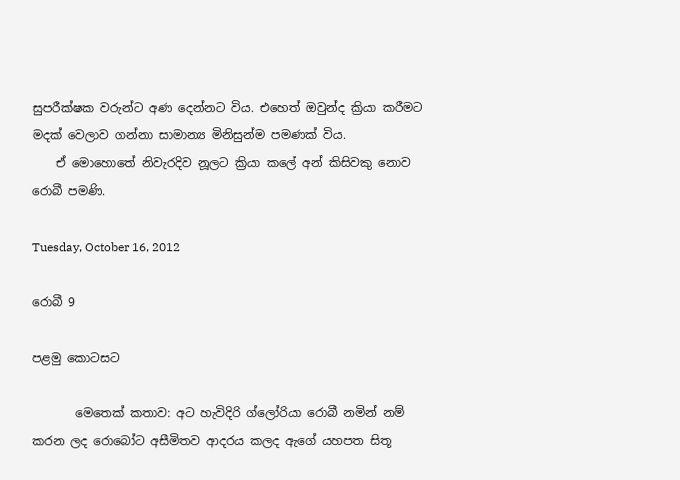සුපරීක්ෂක වරුන්ට අණ දෙන්නට විය. එහෙත් ඔවුන්ද ක්‍රියා කරීමට මදක් වෙලාව ගන්නා සාමාන්‍ය මිනිසුන්ම පමණක් විය.
    ඒ මොහොතේ නිවැරදිව නූලට ක්‍රියා කලේ අන් කිසිවකු නොව රොබී පමණි.

Tuesday, October 16, 2012

රොබී 9

පළමු කොටසට

       මෙතෙක් කතාව: අට හැවිදිරි ග්ලෝරියා රොබී නමින් නම් කරන ලද රොබෝට අසීමිතව ආදරය කලද ඇගේ යහපත සිතූ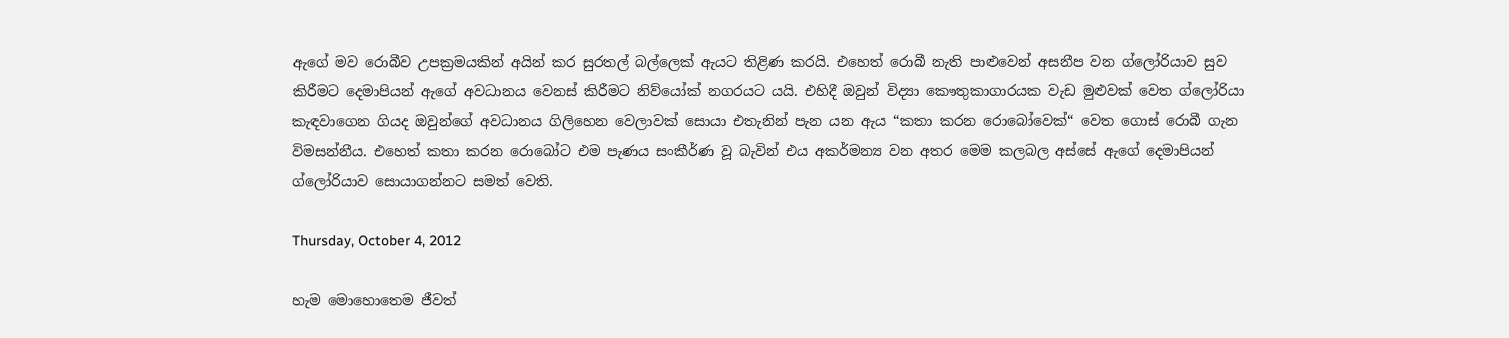ඇගේ මව රොබීව උපක්‍රමයකින් අයින් කර සුරතල් බල්ලෙක් ඇයට තිළිණ කරයි. එහෙත් රොබී නැති පාළුවෙන් අසනීප වන ග්ලෝරියාව සුව කිරීමට දෙමාපියන් ඇගේ අවධානය වෙනස් කිරීමට නිව්යෝක් නගරයට යයි. එහිදී ඔවුන් විද්‍යා කෞතුකාගාරයක වැඩ මුළුවක් වෙත ග්ලෝරියා කැඳවාගෙන ගියද ඔවුන්ගේ අවධානය ගිලිහෙන වෙලාවක් සොයා එතැනින් පැන යන ඇය “කතා කරන රොබෝවෙක්“ වෙත ගොස් රොබී ගැන විමසන්නීය. එහෙත් කතා කරන රොබෝට එම පැණය සංකීර්ණ වූ බැවින් එය අකර්මන්‍ය වන අතර මෙම කලබල අස්සේ ඇගේ දෙමාපියන් ග්ලෝරියාව සොයාගන්නට සමත් වෙති.

Thursday, October 4, 2012

හැම මොහොතෙම ජීවත්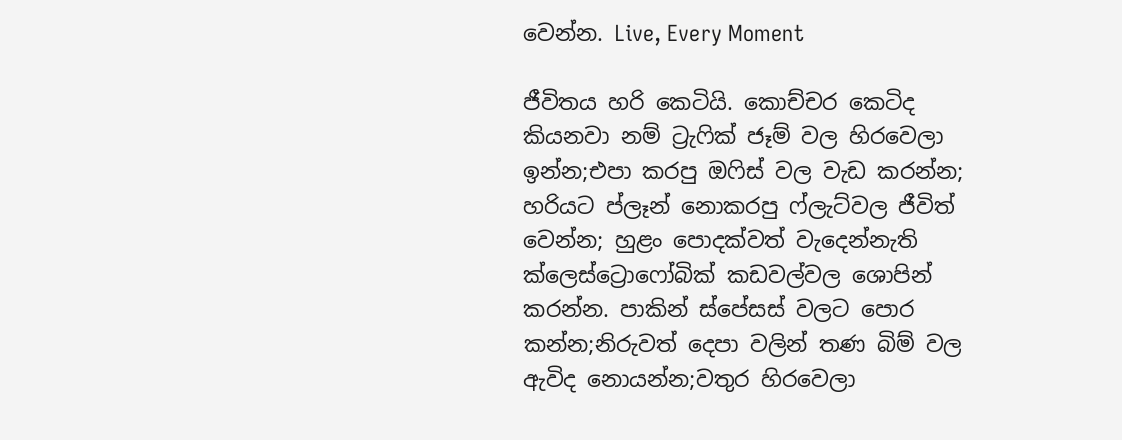වෙන්න. Live, Every Moment

ජීවිතය හරි කෙටියි. කොච්චර කෙටිද කියනවා නම් ට්‍රැෆික් ජෑම් වල හිරවෙලා ඉන්න;එපා කරපු ඔෆිස් වල වැඩ කරන්න; හරියට ප්ලෑන් නොකරපු ෆ්ලැට්වල ජීවිත් වෙන්න; හුළං පොදක්වත් වැදෙන්නැති ක්ලෙස්ට්‍රොෆෝබික් කඩවල්වල ශොපින් කරන්න. පාකින් ස්පේසස් වලට පොර කන්න;නිරුවත් දෙපා වලින් තණ බිම් වල ඇවිද නොයන්න;වතුර හිරවෙලා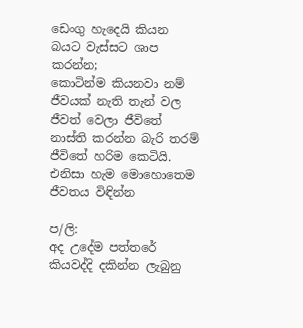ඩෙංගු හැදෙයි කියන බයට වැස්සට ශාප කරන්න;
කොටින්ම කියනවා නම් ජීවයක් නැති තැන් වල ජීවත් වෙලා ජීවිතේ නාස්ති කරන්න බැරි තරම් ජීවිතේ හරිම කෙටියි.
එනිසා හැම මොහොතෙම ජීවතය විඳින්න

ප/ලි:
අද උදේම පත්තරේ කියවද්දි දකින්න ලැබුනු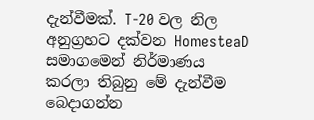දැන්වීමක්. T-20 වල නිල අනුග්‍රහට දක්වන HomesteaD සමාගමෙන් නිර්මාණය කරලා තිබුනු මේ දැන්වීම බෙදාගන්න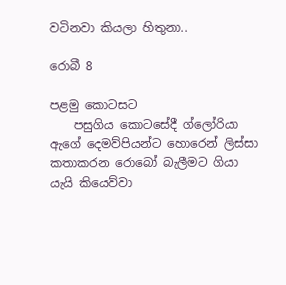වටිනවා කියලා හිතුනා..

රොබී 8

පළමු කොටසට
    පසුගිය කොටසේදී ග්ලෝරියා ඇගේ දෙමව්පියන්ට හොරෙන් ලිස්සා කතාකරන රොබෝ බැලීමට ගියා යැයි කියෙව්වා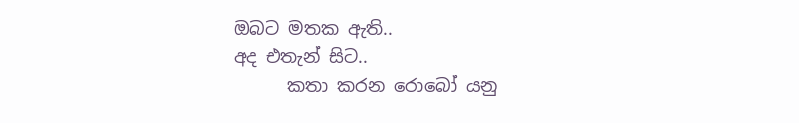ඔබට මතක ඇති..
අද එතැන් සිට..
      කතා කරන රොබෝ යනු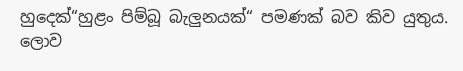හුදෙක්“හුළං පිම්බූ බැලුනයක්“ පමණක් බව කිව යුතුය. ලොව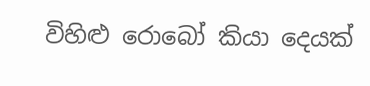විහිළු රොබෝ කියා දෙයක්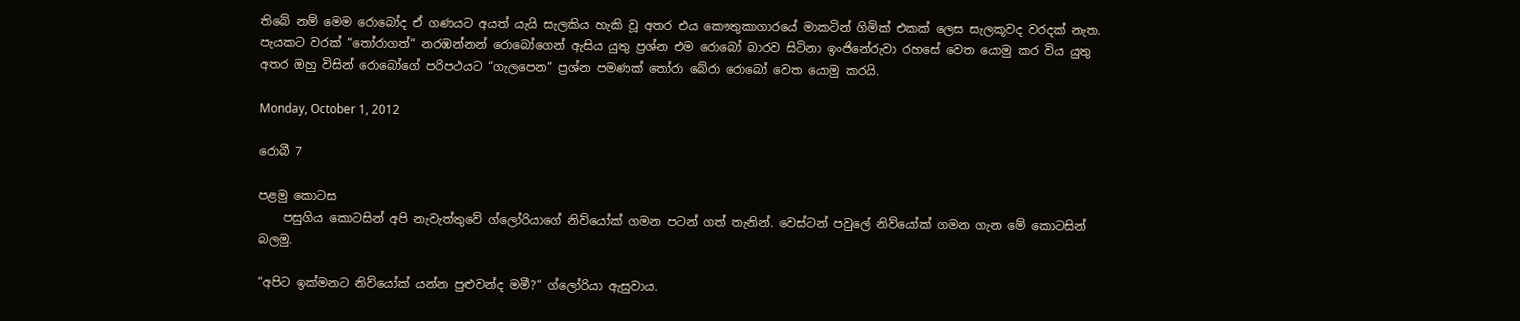තිබේ නම් මෙම රොබෝද ඒ ගණයට අයත් යැයි සැලකිය හැකි වූ අතර එය කෞතුකාගාරයේ මාකටින් ගිමික් එකක් ලෙස සැලකූවද වරදක් නැත. පැයකට වරක් “තෝරාගත්“ නරඹන්නන් රොබෝගෙන් ඇසිය යුතු ප්‍රශ්න එම රොබෝ බාරව සිටිනා ඉංජිනේරුවා රහසේ වෙත යොමු කර විය යුතු අතර ඔහු විසින් රොබෝගේ පරිපථයට “ගැලපෙන“ ප්‍රශ්න පමණක් තෝරා බේරා රොබෝ වෙත යොමු කරයි.

Monday, October 1, 2012

රොබී 7

පළමු කොටස
    පසුගිය කොටසින් අපි නැවැත්තුවේ ග්ලෝරියාගේ නිව්යෝක් ගමන පටන් ගත් තැනින්. වෙස්ටන් පවුලේ නිව්යෝක් ගමන ගැන මේ කොටසින් බලමු.

“අපිට ඉක්මනට නිව්යෝක් යන්න පුළුවන්ද මමී?“ ග්ලෝරියා ඇසුවාය.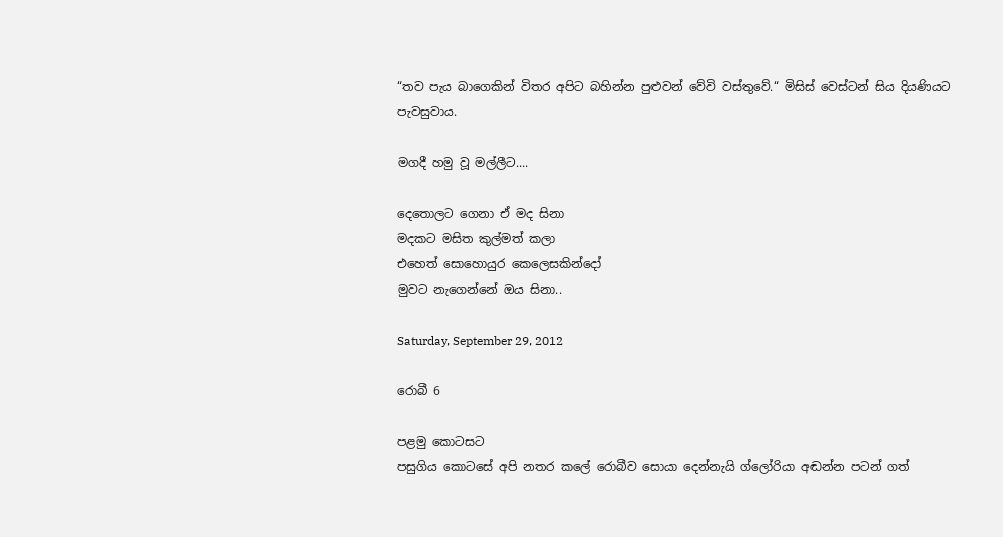“තව පැය බාගෙකින් විතර අපිට බහින්න පුළුවන් වේවි වස්තුවේ.“ මිසිස් වෙස්ටන් සිය දියණියට පැවසුවාය.

මගදී හමු වූ මල්ලීට....

දෙතොලට ගෙනා ඒ මද සිනා
මදකට මසිත කුල්මත් කලා
එහෙත් සොහොයුර කෙලෙසකින්දෝ
මුවට නැගෙන්නේ ඔය සිනා..

Saturday, September 29, 2012

රොබී 6

පළමු කොටසට
පසුගිය කොටසේ අපි නතර කලේ රොබීව සොයා දෙන්නැයි ග්ලෝරියා අඬන්න පටන් ගත්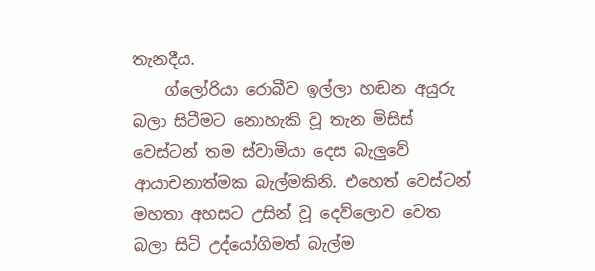තැනදීය.
    ග්ලෝරියා රොබීව ඉල්ලා හඬන අයුරු බලා සිටීමට නොහැකි වූ තැන මිසිස් වෙස්ටන් තම ස්වාමියා දෙස බැලුවේ ආයාචනාත්මක බැල්මකිනි. එහෙත් වෙස්ටන් මහතා අහසට උසින් වූ දෙව්ලොව වෙත බලා සිටි උද්යෝගිමත් බැල්ම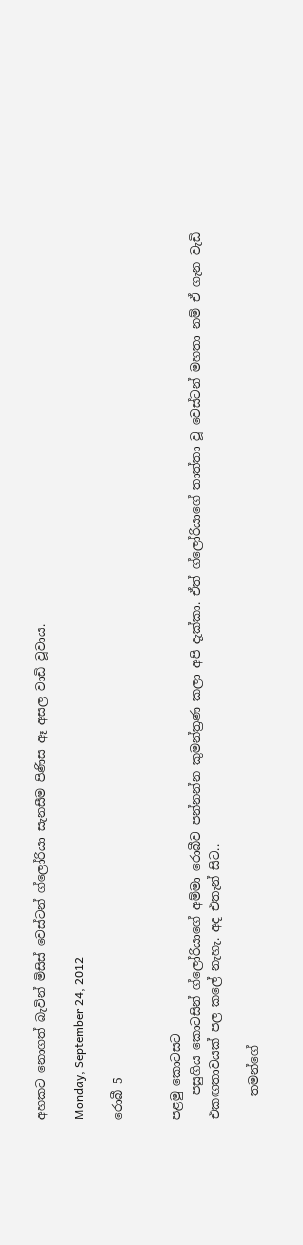අහකට නොගත් බැවින් මිසිස් වෙස්ටන් ග්ලෝරියා සැනසීම පිණිස ඈ අසල වාඩි වූවාය.

Monday, September 24, 2012

රොබී 5


පළමු කොටසට
    පසුගිය කොටසින් ග්ලෝරියාගේ අම්මා රොබීව පන්නන්න කුමන්ත්‍රණ කලා අපි දැක්කා. ඒත් ග්ලෝරියාගේ තාත්තා වූ වෙස්ටන් මහතා නම් ඒ ගැන වැඩි එකඟතාවයක් පල කලේ නැහැ. අද එතැන් සිට..

    තමන්ගේ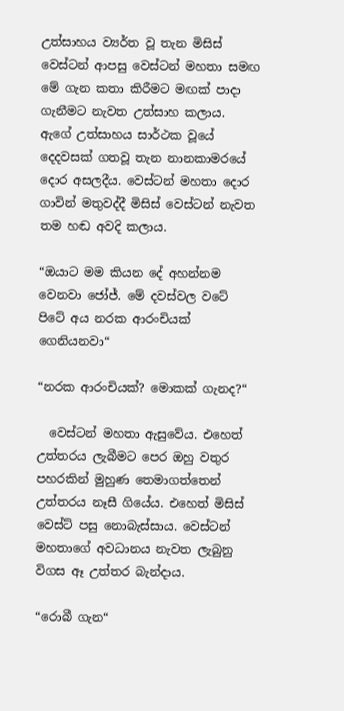උත්සාහය ව්‍යර්ත වූ තැන මිසිස් වෙස්ටන් ආපසු වෙස්ටන් මහතා සමඟ මේ ගැන කතා කිරීමට මඟක් පාදා ගැනීමට නැවත උත්සාහ කලාය. ඇගේ උත්සාහය සාර්ථක වූයේ දෙදවසක් ගතවූ තැන නානකාමරයේ දොර අසලදීය. වෙස්ටන් මහතා දොර ගාවින් මතුවද්දී මිසිස් වෙස්ටන් නැවත තම හඬ අවදි කලාය.

“ඔයාට මම කියන දේ අහන්නම වෙනවා ජෝජ්. මේ දවස්වල වටේ පිටේ අය නරක ආරංචියක් ගෙනියනවා“

“නරක ආරංචියක්? මොකක් ගැනද?“

  වෙස්ටන් මහතා ඇසුවේය. එහෙත් උත්තරය ලැබීමට පෙර ඔහු වතුර පහරකින් මුහුණ තෙමාගත්තෙන් උත්තරය නෑසී ගියේය. එහෙත් මිසිස් වෙස්ට් පසු නොබැස්සාය. වෙස්ටන් මහතාගේ අවධානය නැවත ලැබුනු විගස ඈ උත්තර බැන්දාය.

“රොබී ගැන“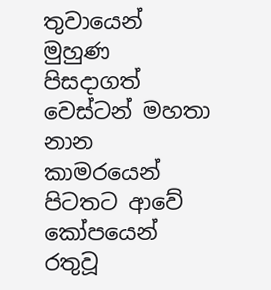තුවායෙන් මුහුණ පිසදාගත් වෙස්ටන් මහතා නාන කාමරයෙන් පිටතට ආවේ කෝපයෙන් රතුවූ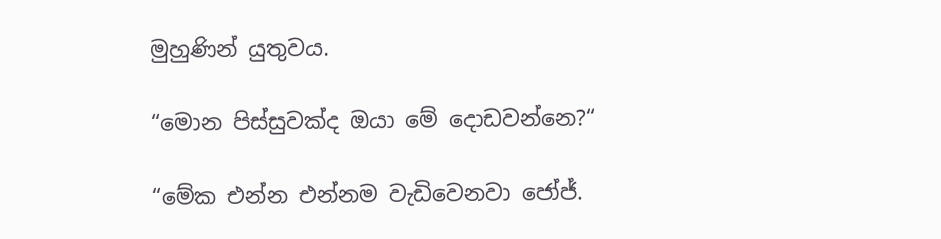මුහුණින් යුතුවය.

“මොන පිස්සුවක්ද ඔයා මේ දොඩවන්නෙ?“

“මේක එන්න එන්නම වැඩිවෙනවා ජෝජ්.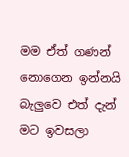මම ඒත් ගණන් නොගෙන ඉන්නයි බැලුවෙ එත් දැන් මට ඉවසලා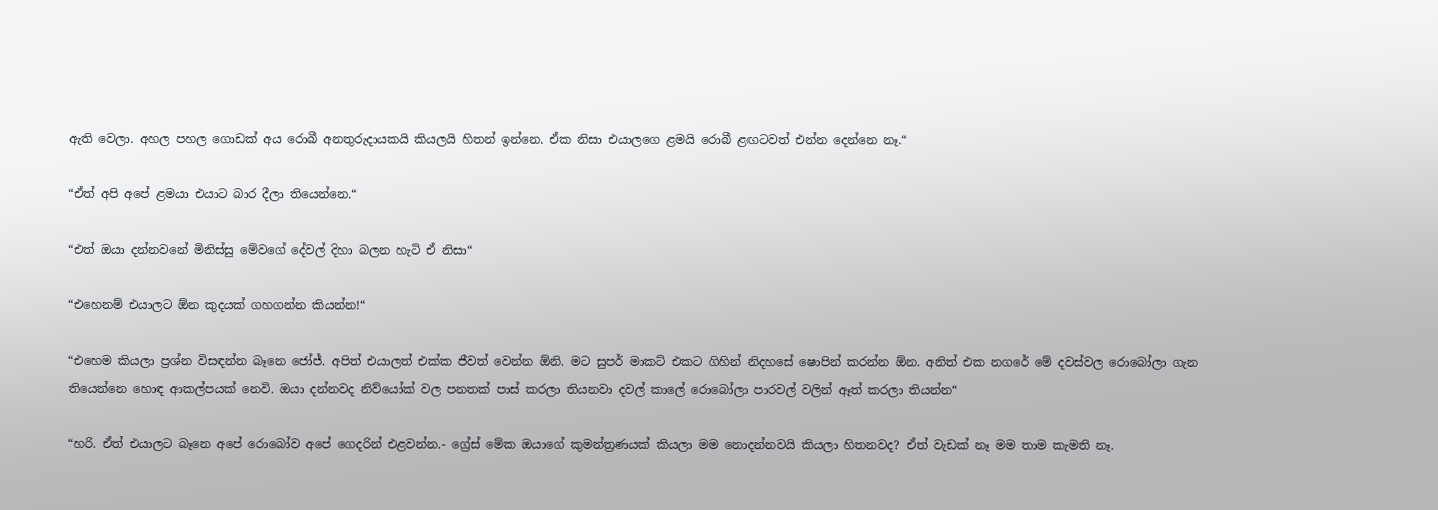ඇති වෙලා. අහල පහල ගොඩක් අය රොබී අනතුරුදායකයි කියලයි හිතන් ඉන්නෙ. ඒක නිසා එයාලගෙ ළමයි රොබී ළඟටවත් එන්න දෙන්නෙ නෑ.“

“ඒත් අපි අපේ ළමයා එයාට බාර දීලා තියෙන්නෙ.“

“එත් ඔයා දන්නවනේ මිනිස්සු මේවගේ දේවල් දිහා බලන හැටි ඒ නිසා“

“එහෙනම් එයාලට ඕන කුදයක් ගහගන්න කියන්න!“

“එහෙම කියලා ප්‍රශ්න විසඳන්න බෑනෙ ජෝජ්. අපිත් එයාලත් එක්ක ජීවත් වෙන්න ඕනි. මට සුපර් මාකට් එකට ගිහින් නිදහසේ ෂොපින් කරන්න ඕන. අනිත් එක නගරේ මේ දවස්වල රොබෝලා ගැන තියෙන්නෙ හොඳ ආකල්පයක් නෙවි. ඔයා දන්නවද නිව්යෝක් වල පනතක් පාස් කරලා තියනවා දවල් කාලේ රොබෝලා පාරවල් වලින් ඈත් කරලා තියන්න“

“හරි. ඒත් එයාලට බෑනෙ අපේ රොබෝව අපේ ගෙදරින් එළවන්න.- ග්‍රේස් මේක ඔයාගේ කුමන්ත්‍රණයක් කියලා මම නොදන්නවයි කියලා හිතනවද? ඒත් වැඩක් නෑ මම තාම කැමති නෑ.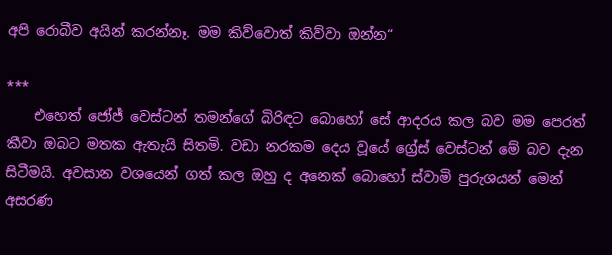අපි රොබීව අයින් කරන්නෑ. මම කිව්වොත් කිව්වා ඔන්න“

***
    එහෙත් ජෝජ් වෙස්ටන් තමන්ගේ බිරිඳට බොහෝ සේ ආදරය කල බව මම පෙරත් කීවා ඔබට මතක ඇතැයි සිතමි. වඩා නරකම දෙය වූයේ ග්‍රේස් වෙස්ටන් මේ බව දැන සිටීමයි. අවසාන වශයෙන් ගත් කල ඔහු ද අනෙක් බොහෝ ස්වාමි පුරුශයන් මෙන් අසරණ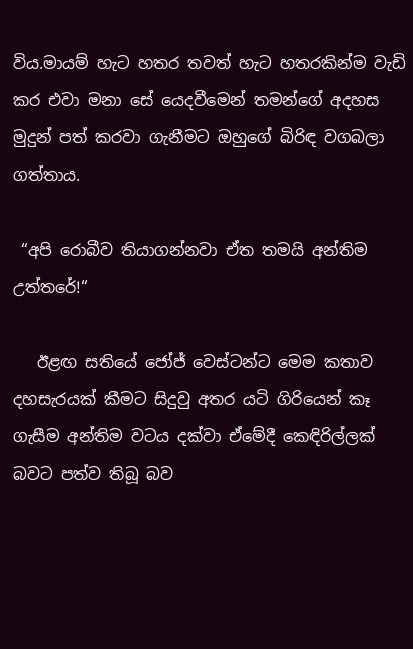විය.මායම් හැට හතර තවත් හැට හතරකින්ම වැඩි කර එවා මනා සේ යෙදවීමෙන් තමන්ගේ අදහස මුදුන් පත් කරවා ගැනීමට ඔහුගේ බිරිඳ වගබලා ගත්තාය.

 “අපි රොබීව තියාගන්නවා ඒත තමයි අන්තිම උත්තරේ!“

   ඊළඟ සතියේ ජෝජ් වෙස්ටන්ට මෙම කතාව දහසැරයක් කීමට සිදුවු අතර යටි ගිරියෙන් කෑ ගැසීම අන්තිම වටය දක්වා ඒමේදී කෙඳිරිල්ලක් බවට පත්ව තිබූ බව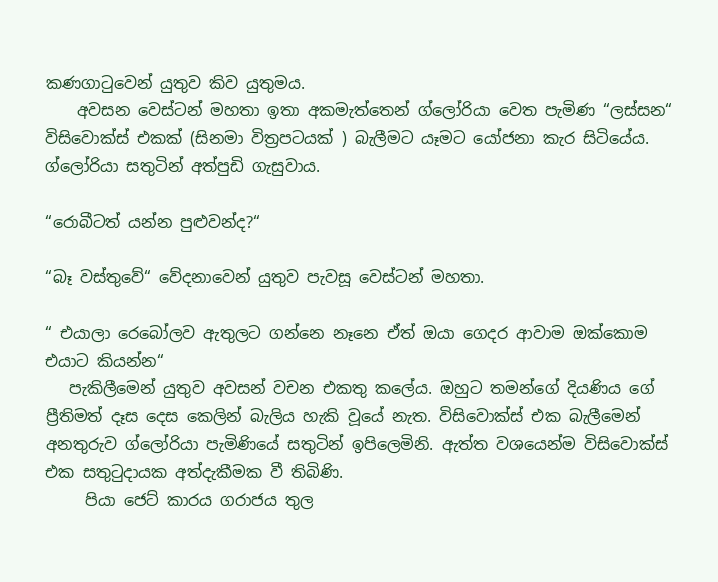කණගාටුවෙන් යුතුව කිව යුතුමය.
    අවසන වෙස්ටන් මහතා ඉතා අකමැත්තෙන් ග්ලෝරියා වෙත පැමිණ “ලස්සන“ විසිවොක්ස් එකක් (සිනමා විත්‍රපටයක් ) බැලීමට යෑමට යෝජනා කැර සිටියේය. ග්ලෝරියා සතුටින් අත්පුඩි ගැසුවාය.

“රොබීටත් යන්න පුළුවන්ද?“

“බෑ වස්තුවේ“ වේදනාවෙන් යුතුව පැවසූ වෙස්ටන් මහතා.

“ එයාලා රෙබෝලව ඇතුලට ගන්නෙ නෑනෙ ඒත් ඔයා ගෙදර ආවාම ඔක්කොම එයාට කියන්න“
   පැකිලීමෙන් යුතුව අවසන් වචන එකතු කලේය. ඔහුට තමන්ගේ දියණිය ගේ ප්‍රීතිමත් දෑස දෙස කෙලින් බැලිය හැකි වූයේ නැත. විසිවොක්ස් එක බැලීමෙන් අනතුරුව ග්ලෝරියා පැමිණියේ සතුටින් ඉපිලෙමිනි. ඇත්ත වශයෙන්ම විසිවොක්ස් එක සතුටුදායක අත්දැකීමක වී තිබිණි.
     පියා ජෙට් කාරය ගරාජය තුල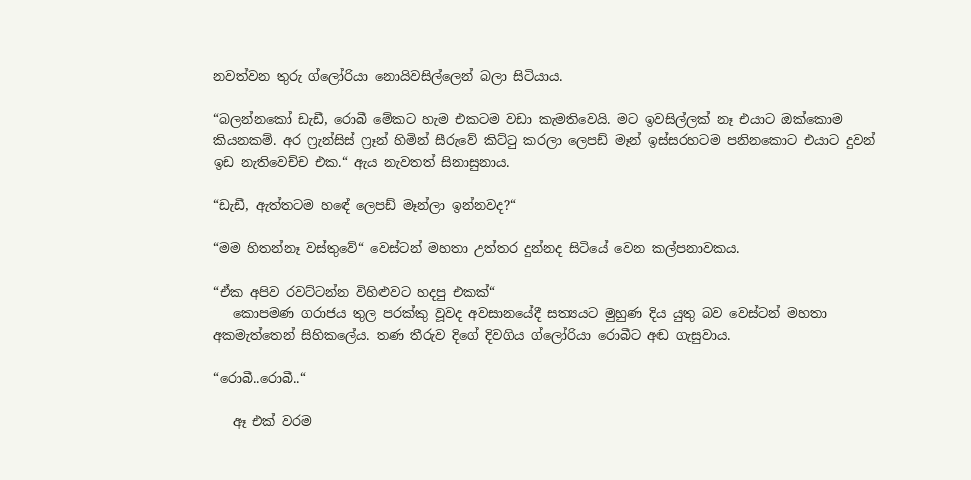නවත්වන තුරු ග්ලෝරියා නොයිවසිල්ලෙන් බලා සිටියාය.

“බලන්නකෝ ඩැඩී, රොබී මේකට හැම එකටම වඩා කැමතිවෙයි. මට ඉවසිල්ලක් නෑ එයාට ඔක්කොම කියනකම්. අර ෆ්‍රැන්සිස් ෆ්‍රෑන් හිමින් සීරුවේ කිට්ටු කරලා ලෙපඩ් මෑන් ඉස්සරහටම පනිනකොට එයාට දුවන් ඉඩ නැතිවෙච්ච එක.“ ඇය නැවතත් සිනාසුනාය.

“ඩැඩී, ඇත්තටම හඳේ ලෙපඩ් මෑන්ලා ඉන්නවද?“

“මම හිතන්නෑ වස්තුවේ“ වෙස්ටන් මහතා උත්තර දුන්නද සිටියේ වෙන කල්පනාවකය.

“ඒක අපිව රවට්ටන්න විහිළුවට හදපු එකක්“
   කොපමණ ගරාජය තුල පරක්කු වූවද අවසානයේදී සත්‍යයට මුහුණ දිය යුතු බව වෙස්ටන් මහතා අකමැත්තෙන් සිහිකලේය. තණ තීරුව දිගේ දිවගිය ග්ලෝරියා රොබීට අඬ ගැසුවාය.

“රොබී..රොබී..“

   ඈ එක් වරම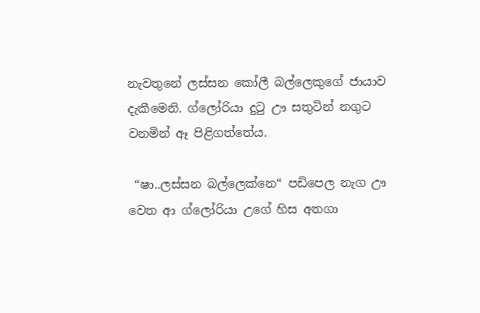නැවතුනේ ලස්සන කෝලී බල්ලෙකුගේ ජායාව දැකීමෙනි. ග්ලෝරියා දුටු ඌ සතුටින් නගුට වනමින් ඈ පිළිගත්තේය.

 “ෂා..ලස්සන බල්ලෙක්නෙ“ පඩිපෙල නැග ඌ වෙත ආ ග්ලෝරියා උගේ හිස අතගා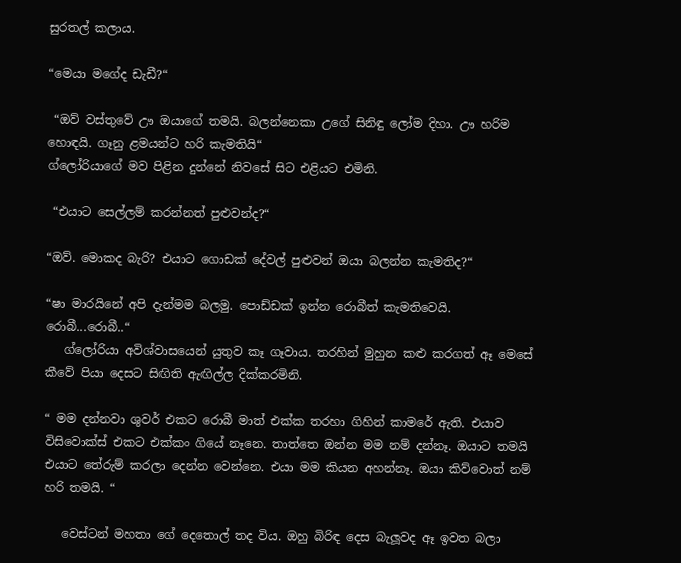සුරතල් කලාය.

“මෙයා මගේද ඩැඩී?“

 “ඔව් වස්තුවේ ඌ ඔයාගේ තමයි. බලන්නෙකා උගේ සිනිඳු ලෝම දිහා. ඌ හරිම හොඳයි. ගෑනු ළමයන්ට හරි කැමතියි“
ග්ලෝරියාගේ මව පිළින දුන්නේ නිවසේ සිට එළියට එමිනි.

 “එයාට සෙල්ලම් කරන්නත් පුළුවන්ද?“

“ඔව්. මොකද බැරි? එයාට ගොඩක් දේවල් පුළුවන් ඔයා බලන්න කැමතිද?“

“ෂා මාරයිනේ අපි දැන්මම බලමු. පොඩ්ඩක් ඉන්න රොබීත් කැමතිවෙයි.
රොබී...රොබී..“
   ග්ලෝරියා අවිශ්වාසයෙන් යුතුව කෑ ගෑවාය. තරහින් මුහුන කළු කරගත් ඈ මෙසේ කීවේ පියා දෙසට සිඟිති ඇඟිල්ල දික්කරමිනි.

“ මම දන්නවා ශුවර් එකට රොබී මාත් එක්ක තරහා ගිහින් කාමරේ ඇති. එයාව විසිවොක්ස් එකට එක්කං ගියේ නෑනෙ. තාත්තෙ ඔන්න මම නම් දන්නෑ. ඔයාට තමයි එයාට තේරුම් කරලා දෙන්න වෙන්නෙ. එයා මම කියන අහන්නෑ. ඔයා කිව්වොත් නම් හරි තමයි. “

   වෙස්ටන් මහතා ගේ දෙතොල් තද විය. ඔහු බිරිඳ දෙස බැලූවද ඈ ඉවත බලා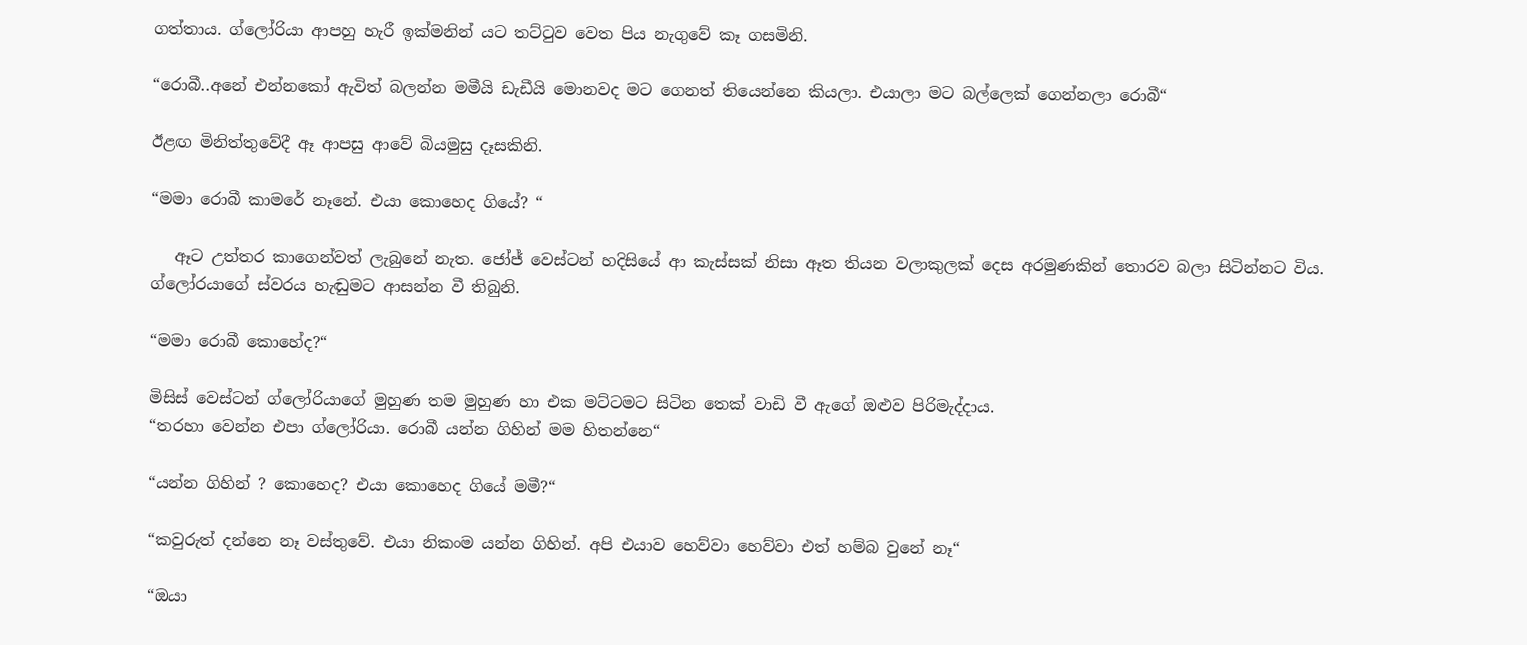ගත්තාය. ග්ලෝරියා ආපහු හැරී ඉක්මනින් යට තට්ටුව වෙත පිය නැගුවේ කෑ ගසමිනි.

“රොබී..අනේ එන්නකෝ ඇවිත් බලන්න මමීයි ඩැඩීයි මොනවද මට ගෙනත් තියෙන්නෙ කියලා. එයාලා මට බල්ලෙක් ගෙන්නලා රොබී“

ඊළඟ මිනිත්තුවේදී ඈ ආපසු ආවේ බියමුසු දෑසකිනි.

“මමා රොබී කාමරේ නෑනේ. එයා කොහෙද ගියේ? “

   ඈට උත්තර කාගෙන්වත් ලැබුනේ නැත. ජෝජ් වෙස්ටන් හදිසියේ ආ කැස්සක් නිසා ඈත තියන වලාකුලක් දෙස අරමුණකින් තොරව බලා සිටින්නට විය. ග්ලෝරයාගේ ස්වරය හැඬුමට ආසන්න වී තිබුනි.

“මමා රොබී කොහේද?“

මිසිස් වෙස්ටන් ග්ලෝරියාගේ මුහුණ තම මුහුණ හා එක මට්ටමට සිටින තෙක් වාඩි වී ඇගේ ඔළුව පිරිමැද්දාය.
“තරහා වෙන්න එපා ග්ලෝරියා. රොබී යන්න ගිහින් මම හිතන්නෙ“

“යන්න ගිහින් ? කොහෙද? එයා කොහෙද ගියේ මමී?“

“කවුරුත් දන්නෙ නෑ වස්තුවේ. එයා නිකංම යන්න ගිහින්. අපි එයාව හෙව්වා හෙව්වා එත් හම්බ වුනේ නෑ“

“ඔයා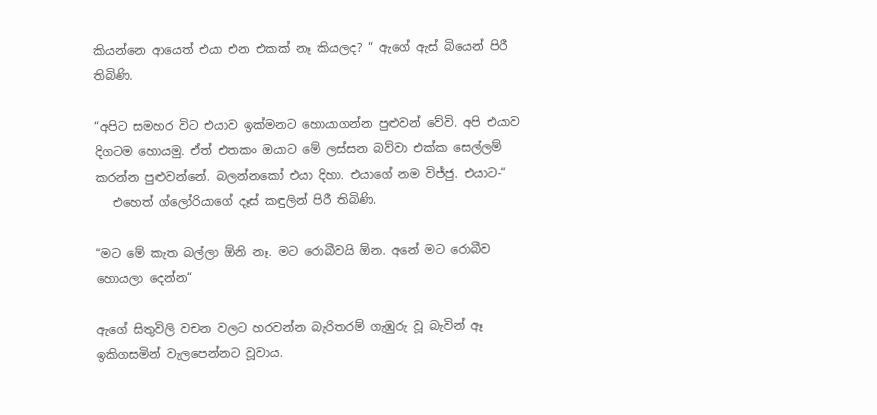කියන්නෙ ආයෙත් එයා එන එකක් නෑ කියලද? “ ඇගේ ඇස් බියෙන් පිරී තිබිණි.

“අපිට සමහර විට එයාව ඉක්මනට හොයාගන්න පුළුවන් වේවි. අපි එයාව දිගටම හොයමු. ඒත් එතකං ඔයාට මේ ලස්සන බව්වා එක්ක සෙල්ලම් කරන්න පුළුවන්නේ. බලන්නකෝ එයා දිහා. එයාගේ නම විජ්ජු. එයාට-“
   එහෙත් ග්ලෝරියාගේ දෑස් කඳුලින් පිරී තිබිණි.

“මට මේ කැත බල්ලා ඕනි නෑ. මට රොබීවයි ඕන. අනේ මට රොබීව හොයලා දෙන්න“

ඇගේ සිතුවිලි වචන වලට හරවන්න බැරිතරම් ගැඹුරු වූ බැවින් ඈ ඉකිගසමින් වැලපෙන්නට වූවාය.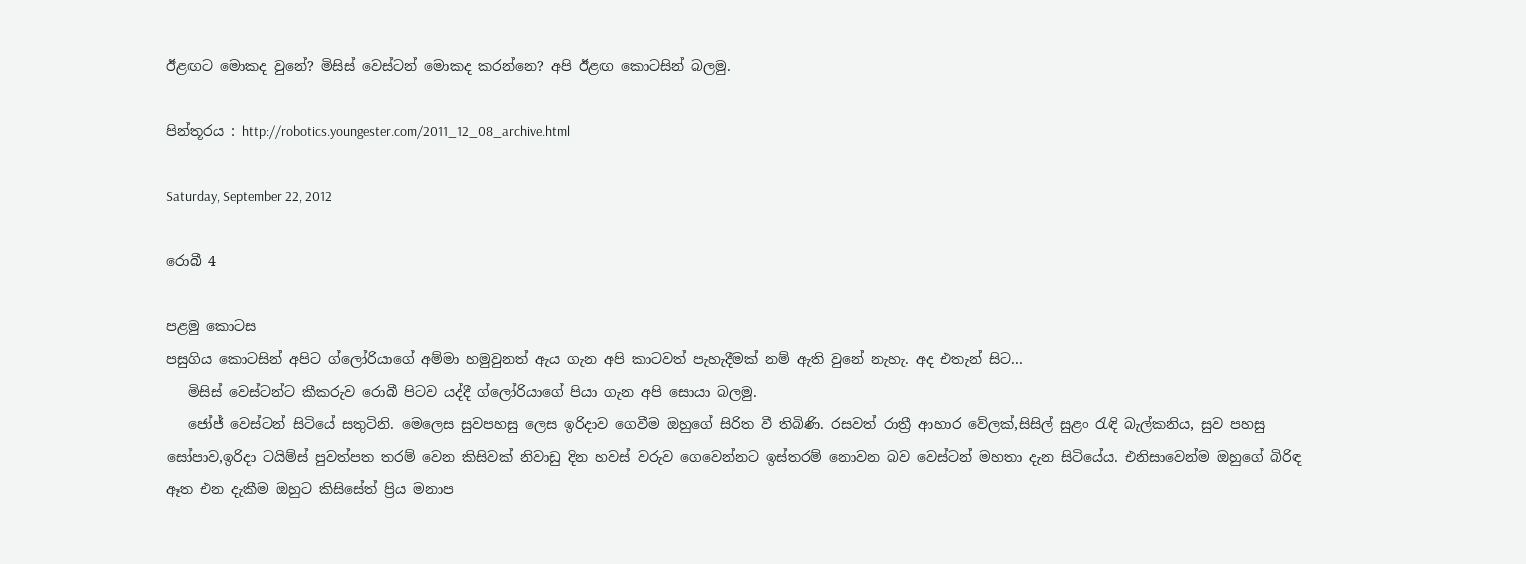ඊළඟට මොකද වුනේ? මිසිස් වෙස්ටන් මොකද කරන්නෙ? අපි ඊළඟ කොටසින් බලමු.

පින්තූරය : http://robotics.youngester.com/2011_12_08_archive.html

Saturday, September 22, 2012

රොබී 4

පළමු කොටස
පසුගිය කොටසින් අපිට ග්ලෝරියාගේ අම්මා හමුවුනත් ඇය ගැන අපි කාටවත් පැහැදීමක් නම් ඇති වුනේ නැහැ. අද එතැන් සිට...
   මිසිස් වෙස්ටන්ට කීකරුව රොබී පිටව යද්දී ග්ලෝරියාගේ පියා ගැන අපි සොයා බලමු.
   ජෝජ් වෙස්ටන් සිටියේ සතුටිනි. මෙලෙස සුවපහසු ලෙස ඉරිදාව ගෙවීම ඔහුගේ සිරිත වී තිබිණි. රසවත් රාත්‍රී ආහාර වේලක්,සිසිල් සුළං රැඳි බැල්කනිය, සුව පහසු සෝපාව,ඉරිදා ටයිම්ස් පුවත්පත තරම් වෙන කිසිවක් නිවාඩු දින හවස් වරුව ගෙවෙන්නට ඉස්තරම් නොවන බව වෙස්ටන් මහතා දැන සිටියේය. එනිසාවෙන්ම ඔහුගේ බිරිඳ ඈත එන දැකීම ඔහුට කිසිසේත් ප්‍රිය මනාප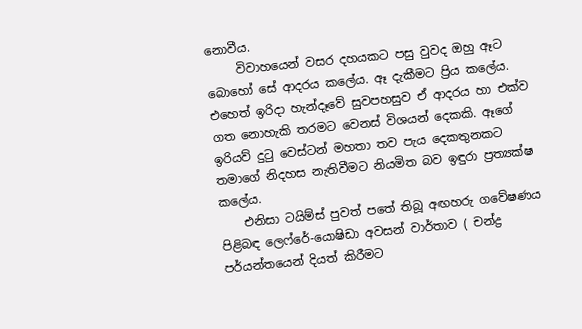නොවීය.
     විවාහයෙන් වසර දහයකට පසු වුවද ඔහු ඈට බොහෝ සේ ආදරය කලේය. ඈ දැකීමට ප්‍රිය කලේය. එහෙත් ඉරිදා හැන්දෑවේ සුවපහසුව ඒ ආදරය හා එක්ව ගත නොහැකි තරමට වෙනස් විශයන් දෙකකි. ඈගේ ඉරියව් දුටු වෙස්ටන් මහතා තව පැය දෙකතුනකට තමාගේ නිදහස නැතිවීමට නියමිත බව ඉඳුරා ප්‍රත්‍යක්ෂ කලේය.
    එනිසා ටයිම්ස් පුවත් පතේ තිබූ අඟහරු ගවේෂණය පිළිබඳ ලෙෆ්රේ-යොෂිඩා අවසන් වාර්තාව ( චන්ද්‍ර පර්යන්තයෙන් දියත් කිරීමට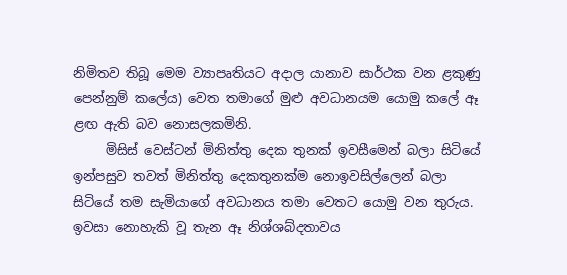නිමිතව තිබූ මෙම ව්‍යාපෘතියට අදාල යානාව සාර්ථක වන ළකුණු පෙන්නුම් කලේය) වෙත තමාගේ මුළු අවධානයම යොමු කලේ ඈ ළඟ ඇති බව නොසලකමිනි.
     මිසිස් වෙස්ටන් මිනිත්තු දෙක තුනක් ඉවසීමෙන් බලා සිටියේ ඉන්පසුව තවත් මිනිත්තු දෙකතුනක්ම නොඉවසිල්ලෙන් බලා සිටියේ තම සැමියාගේ අවධානය තමා වෙතට යොමු වන තුරුය. ඉවසා නොහැකි වූ තැන ඈ නිශ්ශබ්දතාවය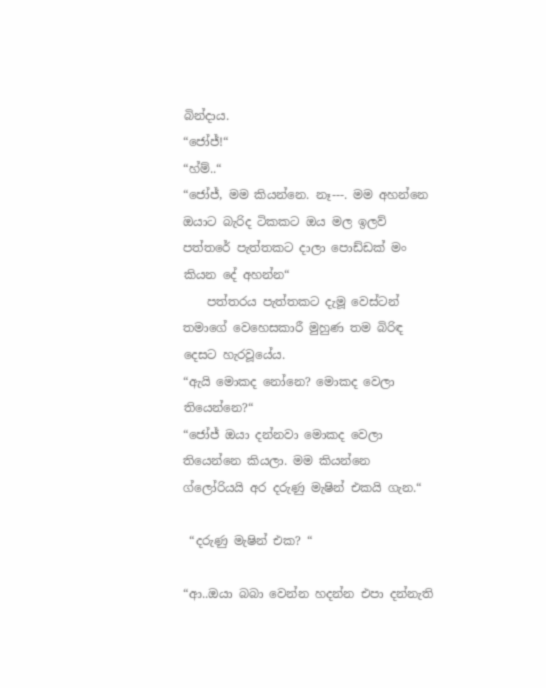බින්දාය.
“ජෝජ්!“
“හ්ම්..“
“ජෝජ්, මම කියන්නෙ. නෑ---. මම අහන්නෙ ඔයාට බැරිද ටිකකට ඔය මල ඉලව් පත්තරේ පැත්තකට දාලා පොඩ්ඩක් මං කියන දේ අහන්න“
    පත්තරය පැත්තකට දැමූ වෙස්ටන් තමාගේ වෙහෙසකාරී මුහුණ තම බිරිඳ දෙසට හැරවූයේය.
“ඇයි මොකද නෝනෙ? මොකද වෙලා තියෙන්නෙ?“
“ජෝජ් ඔයා දන්නවා මොකද වෙලා තියෙන්නෙ කියලා. මම කියන්නෙ ග්ලෝරියයි අර දරුණු මැෂින් එකයි ගැන.“

 “දරුණු මැෂින් එක? “

“ආ..ඔයා බබා වෙන්න හදන්න එපා දන්නැති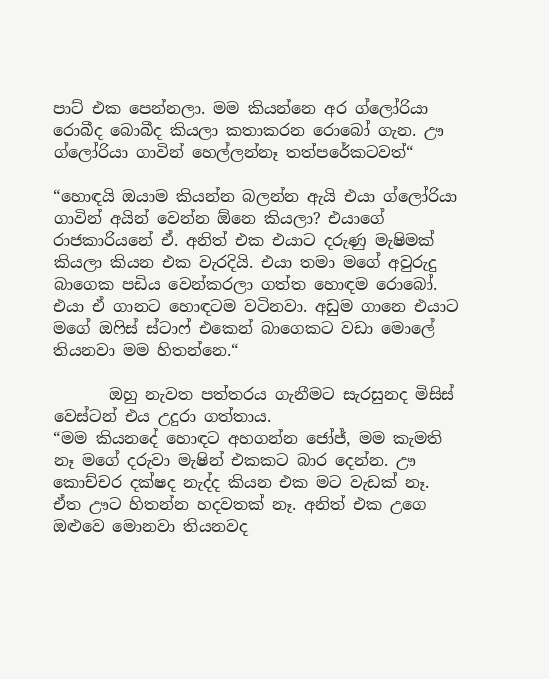පාට් එක පෙන්නලා. මම කියන්නෙ අර ග්ලෝරියා රොබීද බොබීද කියලා කතාකරන රොබෝ ගැන. ඌ ග්ලෝරියා ගාවින් හෙල්ලන්නෑ තත්පරේකටවත්“

“හොඳයි ඔයාම කියන්න බලන්න ඇයි එයා ග්ලෝරියා ගාවින් අයින් වෙන්න ඕනෙ කියලා? එයාගේ රාජකාරියනේ ඒ. අනිත් එක එයාට දරුණු මැෂිමක් කියලා කියන එක වැරදියි. එයා තමා මගේ අවුරුදු බාගෙක පඩිය වෙන්කරලා ගත්ත හොඳම රොබෝ. එයා ඒ ගානට හොඳටම වටිනවා. අඩුම ගානෙ එයාට මගේ ඔෆිස් ස්ටාෆ් එකෙන් බාගෙකට වඩා මොලේ තියනවා මම හිතන්නෙ.“

       ඔහු නැවත පත්තරය ගැනීමට සැරසුනද මිසිස් වෙස්ටන් එය උදුරා ගත්තාය.
“මම කියනදේ හොඳට අහගන්න ජෝජ්, මම කැමති නෑ මගේ දරුවා මැෂින් එකකට බාර දෙන්න. ඌ කොච්චර දක්ෂද නැද්ද කියන එක මට වැඩක් නෑ. ඒත ඌට හිතන්න හදවතක් නෑ. අනිත් එක උගෙ ඔළුවෙ මොනවා තියනවද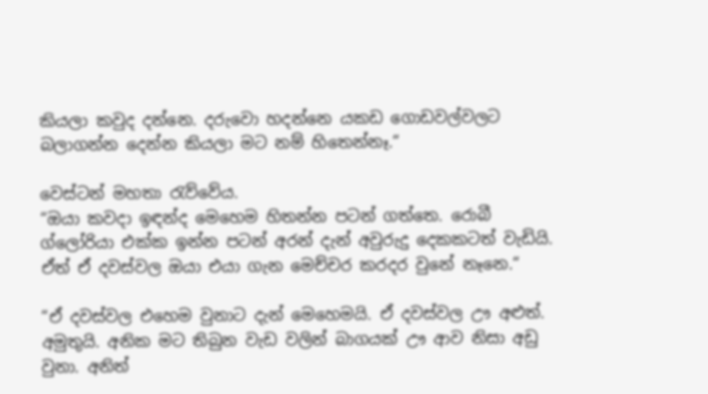කියලා කවුද දන්නෙ. දරුවො හදන්නෙ යකඩ ගොඩවල්වලට බලාගන්න දෙන්න කියලා මට නම් හිතෙන්නෑ.“

වෙස්ටන් මහතා රැව්වේය.
“ඔයා කවදා ඉඳන්ද මෙහෙම හිතන්න පටන් ගත්තෙ. රොබී ග්ලෝරියා එක්ක ඉන්න පටන් අරන් දැන් අවුරුදු දෙකකටත් වැඩියි. ඒත් ඒ දවස්වල ඔයා එයා ගැන මෙච්චර කරදර වුනේ නෑනෙ.“

“ඒ දවස්වල එහෙම වුනාට දැන් මෙහෙමයි. ඒ දවස්වල ඌ අළුත්. අමුතුයි. අනික මට තිබුන වැඩ වලින් බාගයක් ඌ ආව නිසා අඩු වුනා. අනිත්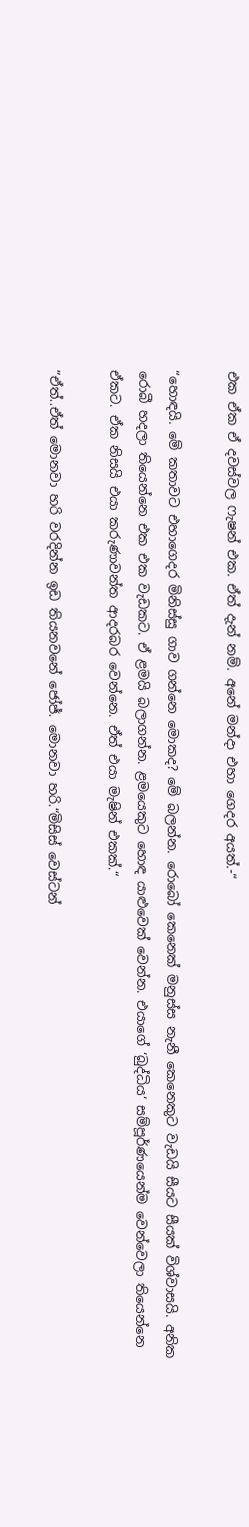එක ඒක ඒ දවස්වල ෆැෂන් එක. ඒත් දැන් නම්. අනේ මන්දා එහා ගෙදර අයත්.-“

“හොඳයි. මේ කතාවට එහාගෙදර මිනිස්සු ගාව ගන්නෙ මොකද? මේ බලන්න. රොබෝ කෙනෙක් මනුස්ස නැනී කෙනෙකුට වැඩයි සීයට සීයක් විශ්වාසයි. අනික රොබී හදලා තියෙන්නෙ එක එක වැඩකට. ඒ ළමයි බලාගන්න. ළමයෙකුට හොඳ යාළුවෙක් වෙන්න. එයාගේ ‘බුද්ධිය‘ සම්පූර්ණයෙන්ම වෙන්වෙලා තියෙන්නෙ ඒකට. ඒක නිසයි එයා කරුණාවන්ත ආදරබර වෙන්නෙ. ඒත් එයා මැෂින් එකක්.“

“ඒත්..ඒත් මොනවා හරි වරදින්න ඉඩ තියනවනේ ජෝජ්. මොනවා හරි.“මිසිස් වෙස්ටන්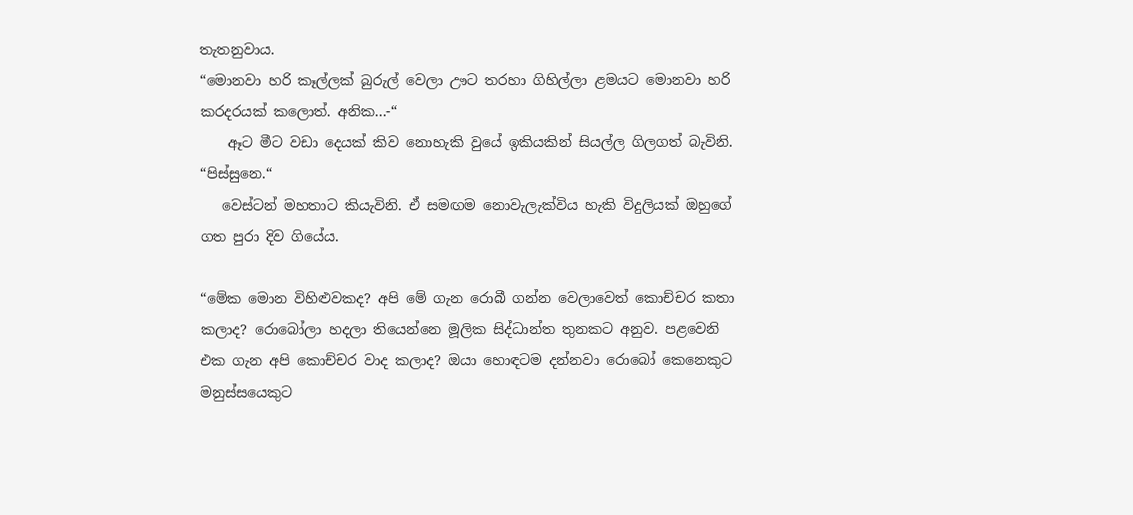තැතනුවාය.
“මොනවා හරි කෑල්ලක් බුරුල් වෙලා ඌට තරහා ගිහිල්ලා ළමයට මොනවා හරි කරදරයක් කලොත්. අනික...-“
    ඈට මීට වඩා දෙයක් කිව නොහැකි වුයේ ඉකියකින් සියල්ල ගිලගත් බැවිනි. “පිස්සුනෙ.“
   වෙස්ටන් මහතාට කියැවිනි. ඒ සමඟම නොවැලැක්විය හැකි විදුලියක් ඔහුගේ ගත පුරා දිව ගියේය.

“මේක මොන විහිළුවකද? අපි මේ ගැන රොබී ගන්න වෙලාවෙත් කොච්චර කතා කලාද? රොබෝලා හදලා තියෙන්නෙ මූලික සිද්ධාන්ත තුනකට අනුව. පළවෙනි එක ගැන අපි කොච්චර වාද කලාද? ඔයා හොඳටම දන්නවා රොබෝ කෙනෙකුට මනුස්සයෙකුට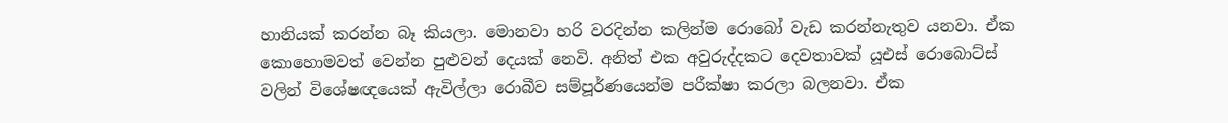හානියක් කරන්න බෑ කියලා. මොනවා හරි වරදින්න කලින්ම රොබෝ වැඩ කරන්නැතුව යනවා. ඒක කොහොමවත් වෙන්න පුළුවන් දෙයක් නෙවි. අනිත් එක අවුරුද්දකට දෙවතාවක් යූඑස් රොබොට්ස් වලින් විශේෂඥයෙක් ඇවිල්ලා රොබීව සම්පූර්ණයෙන්ම පරීක්ෂා කරලා බලනවා. ඒක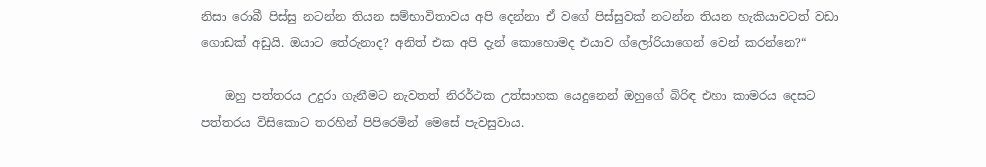නිසා රොබී පිස්සු නටන්න තියන සම්භාවිතාවය අපි දෙන්නා ඒ වගේ පිස්සුවක් නටන්න තියන හැකියාවටත් වඩා ගොඩක් අඩුයි. ඔයාට තේරුනාද? අනිත් එක අපි දැන් කොහොමද එයාව ග්ලෝරියාගෙන් වෙන් කරන්නෙ?“

    ඔහු පත්තරය උදුරා ගැනීමට නැවතත් නිරර්ථක උත්සාහක යෙදුනෙන් ඔහුගේ බිරිඳ එහා කාමරය දෙසට පත්තරය විසිකොට තරහින් පිපිරෙමින් මෙසේ පැවසුවාය.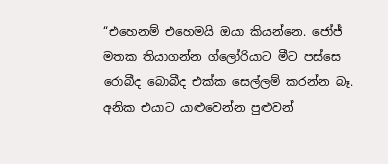“එහෙනම් එහෙමයි ඔයා කියන්නෙ. ජෝජ් මතක තියාගන්න ග්ලෝරියාට මීට පස්සෙ රොබීද බොබීද එක්ක සෙල්ලම් කරන්න බෑ. අනික එයාට යාළුවෙන්න පුළුවන්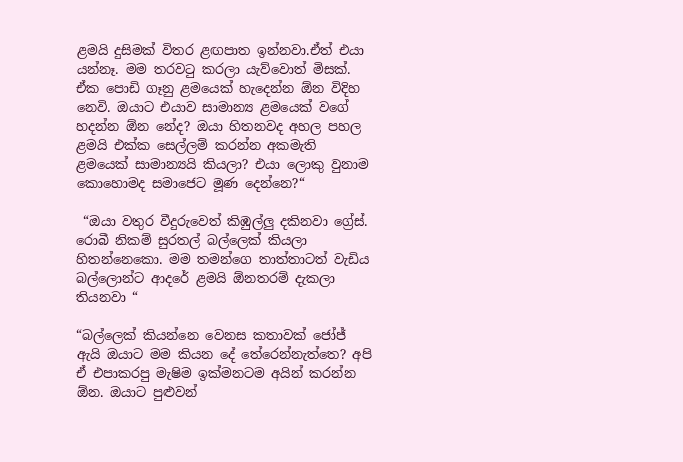ළමයි දුසිමක් විතර ළඟපාත ඉන්නවා.ඒත් එයා යන්නෑ. මම තරවටු කරලා යැව්වොත් මිසක්. ඒක පොඩි ගෑනු ළමයෙක් හැදෙන්න ඕන විදිහ නෙවි. ඔයාට එයාව සාමාන්‍ය ළමයෙක් වගේ හදන්න ඕන නේද? ඔයා හිතනවද අහල පහල ළමයි එක්ක සෙල්ලම් කරන්න අකමැති ළමයෙක් සාමාන්‍යයි කියලා? එයා ලොකු වුනාම කොහොමද සමාජෙට මූණ දෙන්නෙ?“

 “ඔයා වතුර වීදුරුවෙත් කිඹුල්ලු දකිනවා ග්‍රේස්. රොබී නිකම් සුරතල් බල්ලෙක් කියලා හිතන්නෙකො. මම තමන්ගෙ තාත්තාටත් වැඩිය බල්ලොන්ට ආදරේ ළමයි ඕනතරම් දැකලා තියනවා “

“බල්ලෙක් කියන්නෙ වෙනස කතාවක් ජෝජ් ඇයි ඔයාට මම කියන දේ තේරෙන්නැත්තෙ? අපි ඒ එපාකරපු මැෂිම ඉක්මනටම අයින් කරන්න ඕන. ඔයාට පුළුවන්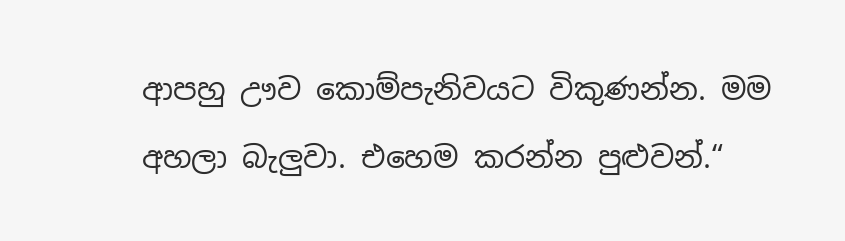ආපහු ඌව කොම්පැනිවයට විකුණන්න. මම අහලා බැලුවා. එහෙම කරන්න පුළුවන්.“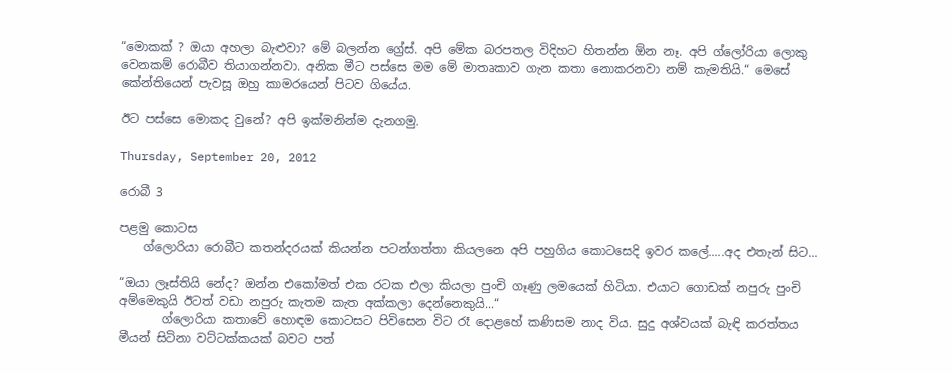“මොකක් ? ඔයා අහලා බැළුවා? මේ බලන්න ග්‍රේස්. අපි මේක බරපතල විදිහට හිතන්න ඕන නෑ. අපි ග්ලෝරියා ලොකු වෙනකම් රොබීව තියාගන්නවා. අනික මීට පස්සෙ මම මේ මාතෘකාව ගැන කතා නොකරනවා නම් කැමතියි.“ මෙසේ කේන්තියෙන් පැවසූ ඔහු කාමරයෙන් පිටව ගියේය.

ඊට පස්සෙ මොකද වුනේ? අපි ඉක්මනින්ම දැනගමු.

Thursday, September 20, 2012

රොබී 3

පළමු කොටස
    ග්ලොරියා රොබීට කතන්දරයක් කියන්න පටන්ගත්තා කියලනෙ අපි පහුගිය කොටසෙදි ඉවර කලේ.....අද එතැන් සිට...

“ඔයා ලෑස්තියි නේද? ඔන්න එකෝමත් එක රටක එලා කියලා පුංචි ගෑණු ලමයෙක් හිටියා. එයාට ගොඩක් නපුරු පුංචි අම්මෙකුයි ඊටත් වඩා නපුරු කැතම කැත අක්කලා දෙන්නෙකුයි...“
       ග්ලොරියා කතාවේ හොඳම කොටසට පිවිසෙන විට රෑ දොළහේ කණිසම නාද විය. සුදු අශ්වයක් බැඳි කරත්තය මීයන් සිටිනා වට්ටක්කයක් බවට පත්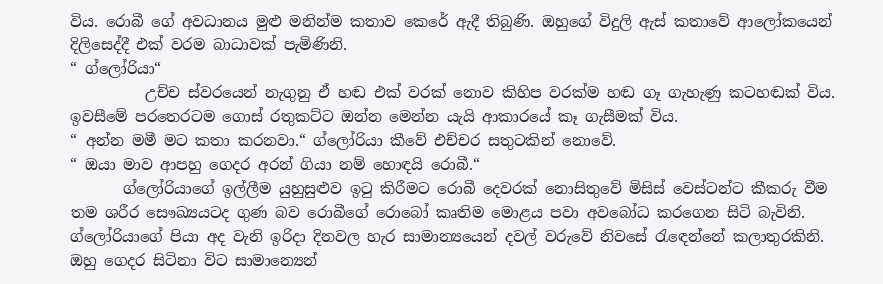විය. රොබී ගේ අවධානය මුළු මනින්ම කතාව කෙරේ ඇදී තිබුණි. ඔහුගේ විදුලි ඇස් කතාවේ ආලෝකයෙන් දිලිසෙද්දී එක් වරම බාධාවක් පැමිණිනි.
“ ග්ලෝරියා“
          උච්ච ස්වරයෙන් නැගුනු ඒ හඬ එක් වරක් නොව කිහිප වරක්ම හඬ ගෑ ගැහැණු කටහඬක් විය. ඉවසීමේ පරතෙරටම ගොස් රතුකට්ට ඔන්න මෙන්න යැයි ආකාරයේ කෑ ගැසීමක් විය.
“ අන්න මමී මට කතා කරනවා.“ ග්ලෝරියා කීවේ එච්චර සතුටකින් නොවේ.
“ ඔයා මාව ආපහු ගෙදර අරන් ගියා නම් හොඳයි රොබී.“
       ග්ලෝරියාගේ ඉල්ලීම යුහුසුළුව ඉටු කිරීමට රොබී දෙවරක් නොසිතුවේ මිසිස් වෙස්ටන්ට කීකරු වීම තම ශරීර සෞඛ්‍යයටද ගුණ බව රොබීගේ රොබෝ කෘතිම මොළය පවා අවබෝධ කරගෙන සිටි බැවිනි. ග්ලෝරියාගේ පියා අද වැනි ඉරිදා දිනවල හැර සාමාන්‍යයෙන් දවල් වරුවේ නිවසේ රැඳෙන්නේ කලාතුරකිනි. ඔහු ගෙදර සිටිනා විට සාමාන්‍යෙන්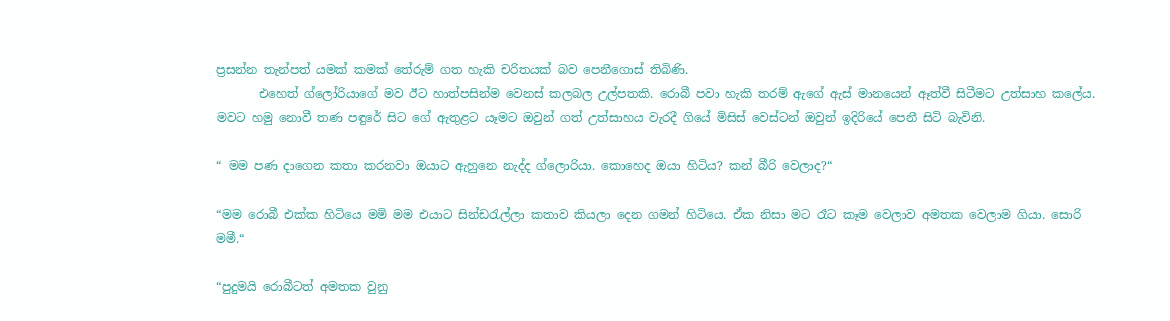ප්‍රසන්න තැන්පත් යමක් කමක් තේරුම් ගත හැකි චරිතයක් බව පෙනීගොස් තිබිණි.
       එහෙත් ග්ලෝරියාගේ මව ඊට හාත්පසින්ම වෙනස් කලබල උල්පතකි. රොබී පවා හැකි තරම් ඇගේ ඇස් මානයෙන් ඈත්වී සිටීමට උත්සාහ කලේය. මවට හමු නොවී තණ පඳුරේ සිට ගේ ඇතුළට යෑමට ඔවුන් ගත් උත්සාහය වැරදී ගියේ මිසිස් වෙස්ටන් ඔවුන් ඉදිරියේ පෙනී සිටි බැවිනි.

“ මම පණ දාගෙන කතා කරනවා ඔයාට ඇහුනෙ නැද්ද ග්ලොරියා. කොහෙද ඔයා හිටිය? කන් බීරි වෙලාද?“

“මම රොබී එක්ක හිටියෙ මමි මම එයාට සින්ඩරැල්ලා කතාව කියලා දෙන ගමන් හිටියෙ. ඒක නිසා මට රෑට කෑම වෙලාව අමතක වෙලාම ගියා. සොරි මමී.“

“පුදුමයි රොබීටත් අමතක වුනු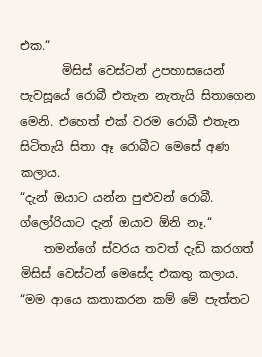එක.“
       මිසිස් වෙස්ටන් උපහාසයෙන් පැවසූයේ රොබී එතැන නැතැයි සිතාගෙන මෙනි. එහෙත් එක් වරම රොබී එතැන සිටිතැයි සිතා ඈ රොබීට මෙසේ අණ කලාය.
“දැන් ඔයාට යන්න පුළුවන් රොබී. ග්ලෝරියාට දැන් ඔයාව ඕනි නෑ.“
    තමන්ගේ ස්වරය තවත් දැඩි කරගත් මිසිස් වෙස්ටන් මෙසේද එකතු කලාය.
“මම ආයෙ කතාකරන කම් මේ පැත්තට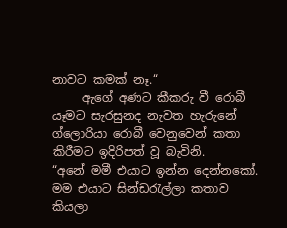නාවට කමක් නෑ.“
     ඇගේ අණට කීකරු වී රොබී යෑමට සැරසුනද නැවත හැරුනේ ග්ලොරියා රොබී වෙනුවෙන් කතා කිරීමට ඉදිරිපත් වූ බැවිනි.
“අනේ මමී එයාට ඉන්න දෙන්නකෝ. මම එයාට සින්ඩරැල්ලා කතාව කියලා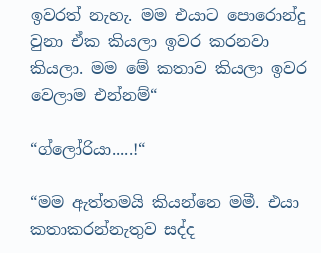ඉවරත් නැහැ. මම එයාට පොරොන්දු වුනා ඒක කියලා ඉවර කරනවා කියලා. මම මේ කතාව කියලා ඉවර වෙලාම එන්නම්“

“ග්ලෝරියා.....!“

“මම ඇත්තමයි කියන්නෙ මමී. එයා කතාකරන්නැතුව සද්ද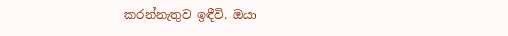කරන්නැතුව ඉඳීවි. ඔයා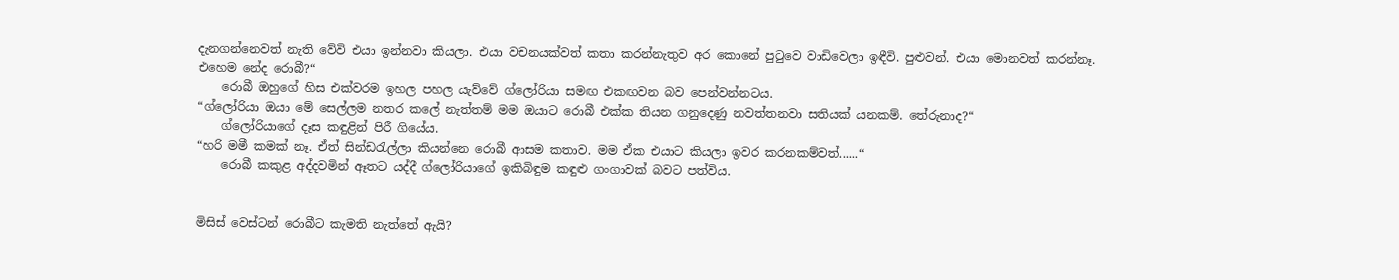දැනගන්නෙවත් නැති වේවි එයා ඉන්නවා කියලා. එයා වචනයක්වත් කතා කරන්නැතුව අර කොනේ පුටුවෙ වාඩිවෙලා ඉඳීවි. පුළුවන්. එයා මොනවත් කරන්නෑ. එහෙම නේද රොබී?“
    රොබී ඔහුගේ හිස එක්වරම ඉහල පහල යැව්වේ ග්ලෝරියා සමඟ එකඟවන බව පෙන්වන්නටය.
“ග්ලෝරියා ඔයා මේ සෙල්ලම නතර කලේ නැත්තම් මම ඔයාට රොබී එක්ක තියන ගනුදෙණු නවත්තනවා සතියක් යනකම්. තේරුනාද?“
    ග්ලෝරියාගේ දෑස කඳුළින් පිරී ගියේය.
“හරි මමී කමක් නෑ. ඒත් සින්ඩරැල්ලා කියන්නෙ රොබී ආසම කතාව. මම ඒක එයාට කියලා ඉවර කරනකම්වත්......“
    රොබී කකුළ අද්දවමින් ඈතට යද්දී ග්ලෝරියාගේ ඉකිබිඳුම කඳුළු ගංගාවක් බවට පත්විය.


මිසිස් වෙස්ටන් රොබීට කැමති නැත්තේ ඇයි?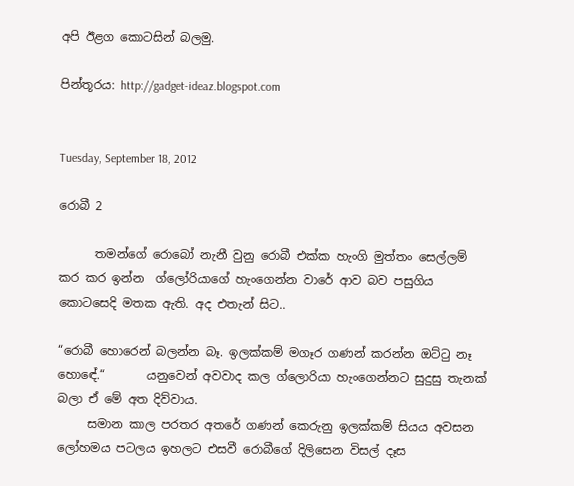අපි ඊළග කොටසින් බලමු.

පින්තූරය: http://gadget-ideaz.blogspot.com


Tuesday, September 18, 2012

රොබී 2

      තමන්ගේ රොබෝ නැනී වුනු රොබී එක්ක හැංගි මුත්තං සෙල්ලම් කර කර ඉන්න  ග්ලෝරියාගේ හැංගෙන්න වාරේ ආව බව පසුගිය කොටසෙදි මතක ඇති. අද එතැන් සිට..

“රොබී හොරෙන් බලන්න බෑ. ඉලක්කම් මගෑර ගණන් කරන්න ඔට්ටු නෑ හොඳේ.“       යනුවෙන් අවවාද කල ග්ලොරියා හැංගෙන්නට සුදුසු තැනක් බලා ඒ මේ අත දිව්වාය.
     සමාන කාල පරතර අතරේ ගණන් කෙරුනු ඉලක්කම් සියය අවසන ලෝහමය පටලය ඉහලට එසවී රොබීගේ දිලිසෙන විසල් දෑස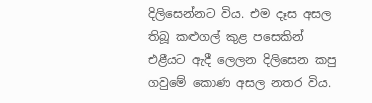දිලිසෙන්නට විය. එම දෑස අසල තිබූ කළුගල් කුළ පසෙකින් එළීයට ඇදී ලෙලන දිලිසෙන කපු ගවුමේ කොණ අසල නතර විය.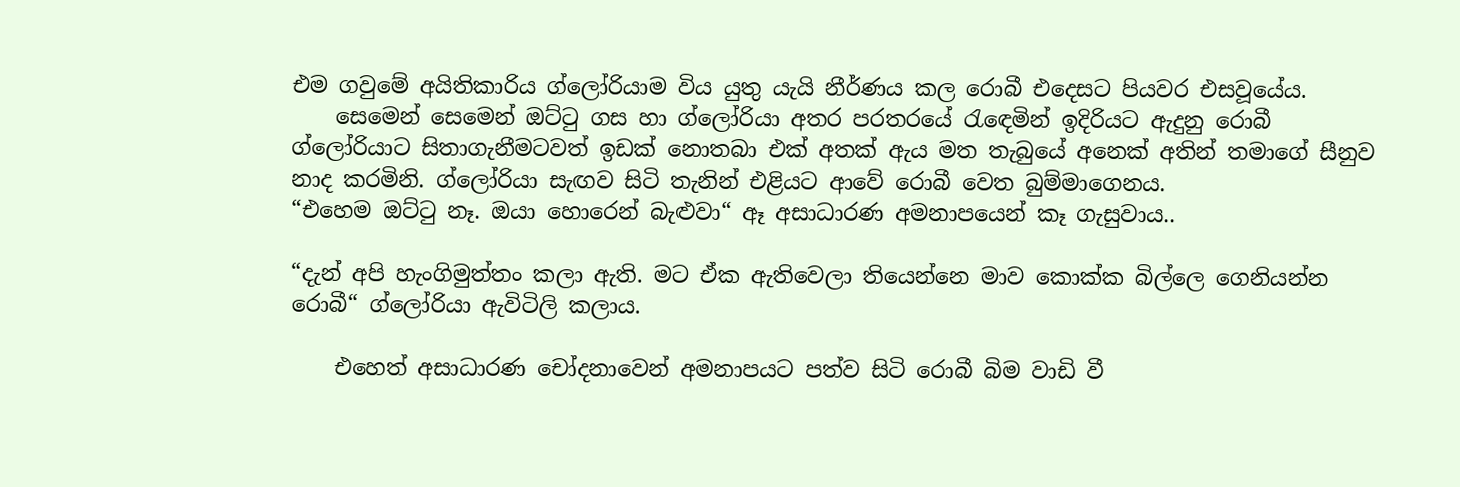එම ගවුමේ අයිතිකාරිය ග්ලෝරියාම විය යුතු යැයි නීර්ණය කල රොබී එදෙසට පියවර එසවූයේය.
    සෙමෙන් සෙමෙන් ඔට්ටු ගස හා ග්ලෝරියා අතර පරතරයේ රැඳෙමින් ඉදිරියට ඇදුනු රොබී ග්ලෝරියාට සිතාගැනීමටවත් ඉඩක් නොතබා එක් අතක් ඇය මත තැබුයේ අනෙක් අතින් තමාගේ සීනුව නාද කරමිනි. ග්ලෝරියා සැඟව සිටි තැනින් එළියට ආවේ රොබී වෙත බුම්මාගෙනය.
“එහෙම ඔට්ටු නෑ. ඔයා හොරෙන් බැළුවා“ ඈ අසාධාරණ අමනාපයෙන් කෑ ගැසුවාය..

“දැන් අපි හැංගිමුත්තං කලා ඇති. මට ඒක ඇතිවෙලා තියෙන්නෙ මාව කොක්ක බිල්ලෙ ගෙනියන්න රොබී“ ග්ලෝරියා ඇවිටිලි කලාය.

    එහෙත් අසාධාරණ චෝදනාවෙන් අමනාපයට පත්ව සිටි රොබී බිම වාඩි වී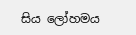සිය ලෝහමය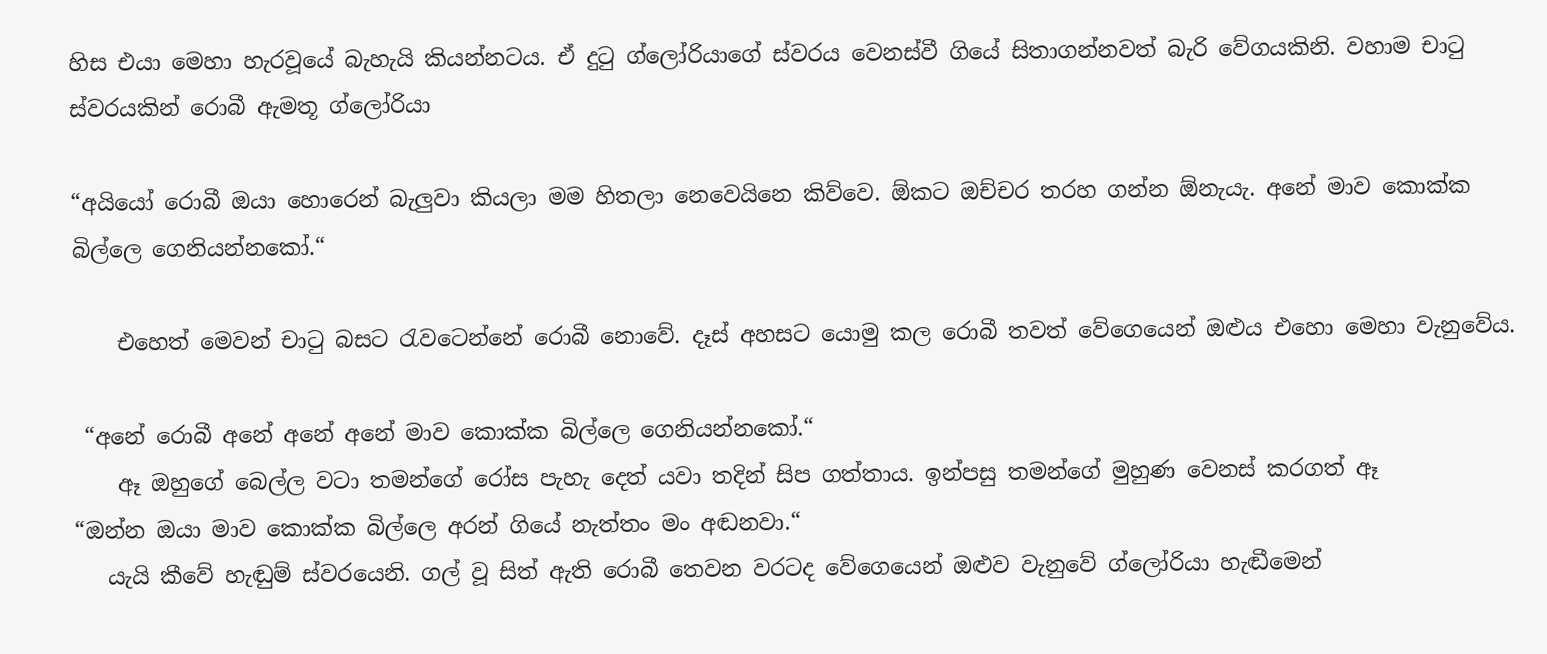හිස එයා මෙහා හැරවූයේ බැහැයි කියන්නටය. ඒ දුටු ග්ලෝරියාගේ ස්වරය වෙනස්වී ගියේ සිතාගන්නවත් බැරි වේගයකිනි. වහාම චාටු ස්වරයකින් රොබී ඇමතූ ග්ලෝරියා

“අයියෝ රොබී ඔයා හොරෙන් බැලුවා කියලා මම හිතලා නෙවෙයිනෙ කිව්වෙ. ඕකට ඔච්චර තරහ ගන්න ඕනැයැ. අනේ මාව කොක්ක බිල්ලෙ ගෙනියන්නකෝ.“

    එහෙත් මෙවන් චාටු බසට රැවටෙන්නේ රොබී නොවේ. දෑස් අහසට යොමු කල රොබී තවත් වේගෙයෙන් ඔළුය එහො මෙහා වැනුවේය.

 “අනේ රොබී අනේ අනේ අනේ මාව කොක්ක බිල්ලෙ ගෙනියන්නකෝ.“
    ඈ ඔහුගේ බෙල්ල වටා තමන්ගේ රෝස පැහැ දෙත් යවා තදින් සිප ගත්තාය. ඉන්පසු තමන්ගේ මුහුණ වෙනස් කරගත් ඈ
“ඔන්න ඔයා මාව කොක්ක බිල්ලෙ අරන් ගියේ නැත්තං මං අඬනවා.“
   යැයි කීවේ හැඬුම් ස්වරයෙනි. ගල් වූ සිත් ඇති රොබී තෙවන වරටද වේගෙයෙන් ඔළුව වැනුවේ ග්ලෝරියා හැඬීමෙන්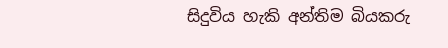සිදුවිය හැකි අන්තිම බියකරු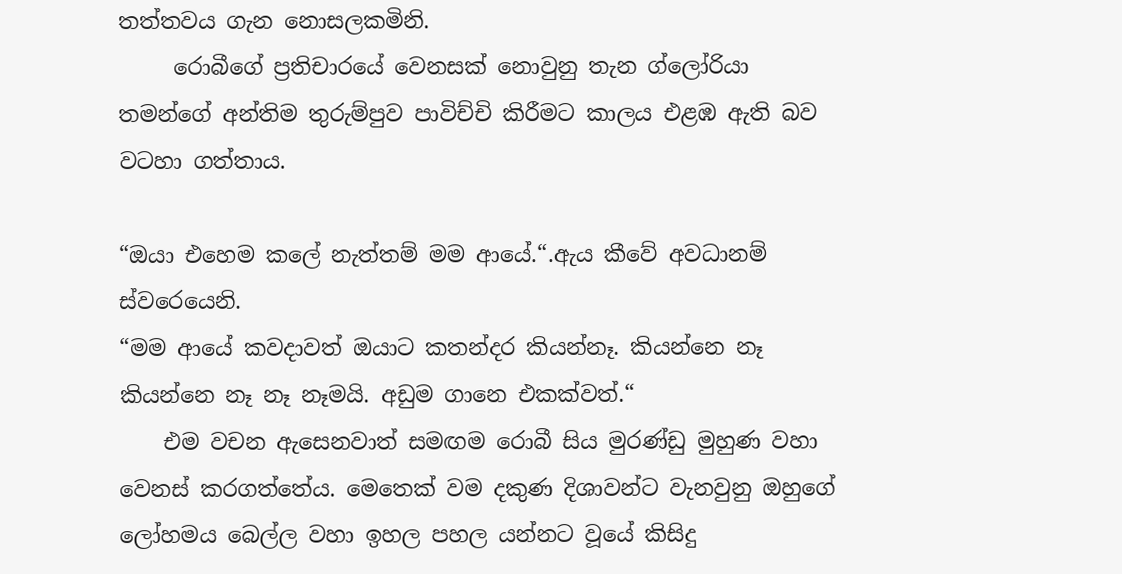තත්තවය ගැන නොසලකමිනි.
     රොබීගේ ප්‍රතිචාරයේ වෙනසක් නොවුනු තැන ග්ලෝරියා තමන්ගේ අන්තිම තුරුම්පුව පාවිච්චි කිරීමට කාලය එළඹ ඇති බව වටහා ගත්තාය.

“ඔයා එහෙම කලේ නැත්තම් මම ආයේ.“.ඇය කීවේ අවධානම් ස්වරෙයෙනි.
“මම ආයේ කවදාවත් ඔයාට කතන්දර කියන්නෑ. කියන්නෙ නෑ කියන්නෙ නෑ නෑ නෑමයි. අඩුම ගානෙ එකක්වත්.“
    එම වචන ඇසෙනවාත් සමඟම රොබී සිය මුරණ්ඩු මුහුණ වහා වෙනස් කරගත්තේය. මෙතෙක් වම දකුණ දිශාවන්ට වැනවුනු ඔහුගේ ලෝහමය බෙල්ල වහා ඉහල පහල යන්නට වූයේ කිසිදු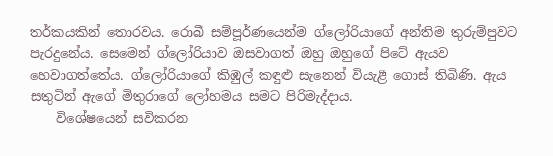තර්කයකින් තොරවය. රොබී සම්පූර්ණයෙන්ම ග්ලෝරියාගේ අන්තිම තුරුම්පුවට පැරදුනේය. සෙමෙන් ග්ලෝරියාව ඔසවාගත් ඔහු ඔහුගේ පිටේ ඇයව හෙවාගත්තේය. ග්ලෝරියාගේ කිඹුල් කඳුළු සැනෙන් වියැළී ගොස් තිබිණි. ඇය සතුටින් ඇගේ මිතුරාගේ ලෝහමය සමට පිරිමැද්දාය.
    විශේෂයෙන් සවිකරන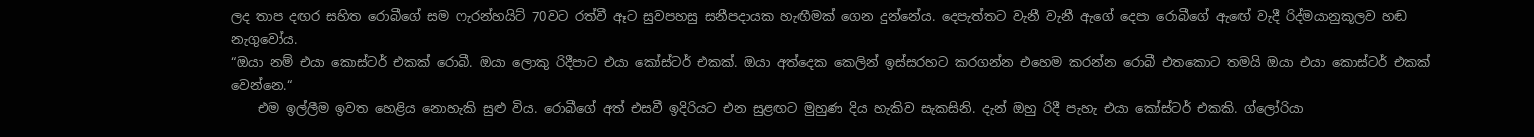ලද තාප දඟර සහිත රොබීගේ සම ෆැරන්හයිට් 70වට රත්වී ඈට සුවපහසු සනීපදායක හැඟීමක් ගෙන දුන්නේය. දෙපැත්තට වැනී වැනී ඇගේ දෙපා රොබීගේ ඇඟේ වැදී රිද්මයානුකූලව හඬ නැගුවෝය.
“ඔයා නම් එයා කොස්ටර් එකක් රොබී. ඔයා ලොකු රිදීපාට එයා කෝස්ටර් එකක්. ඔයා අත්දෙක කෙලින් ඉස්සරහට කරගන්න එහෙම කරන්න රොබී එතකොට තමයි ඔයා එයා කොස්ටර් එකක් වෙන්නෙ.“
    එම ඉල්ලීම ඉවත හෙළිය නොහැකි සුළු විය. රොබීගේ අත් එසවී ඉදිරියට එන සුළඟට මුහුණ දිය හැකිව සැකසිනි. දැන් ඔහු රිදී පැහැ එයා කෝස්ටර් එකකි. ග්ලෝරියා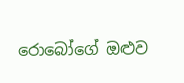රොබෝගේ ඔළුව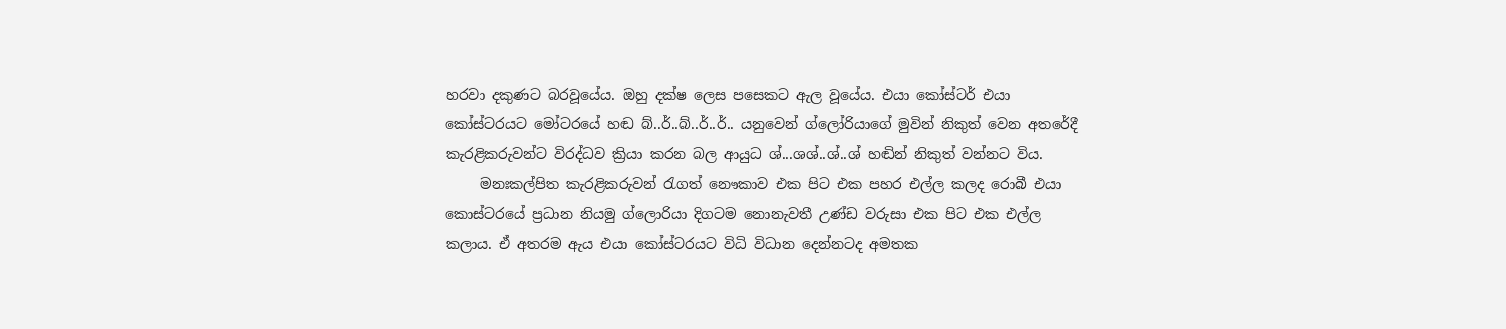හරවා දකුණට බරවූයේය. ඔහු දක්ෂ ලෙස පසෙකට ඇල වූයේය. එයා කෝස්ටර් එයා කෝස්ටරයට මෝටරයේ හඬ බ්..ර්..බ්..ර්..ර්.. යනුවෙන් ග්ලෝරියාගේ මුවින් නිකුත් වෙන අතරේදී කැරළිකරුවන්ට විරද්ධව ක්‍රියා කරන බල ආයුධ ශ්...ශශ්..ශ්..ශ් හඬින් නිකුත් වන්නට විය.
     මනඃකල්පිත කැරළිකරුවන් රැගත් නෞකාව එක පිට එක පහර එල්ල කලද රොබී එයා කොස්ටරයේ ප්‍රධාන නියමු ග්ලොරියා දිගටම නොනැවතී උණ්ඩ වරුසා එක පිට එක එල්ල කලාය. ඒ අතරම ඇය එයා කෝස්ටරයට විධි විධාන දෙන්නටද අමතක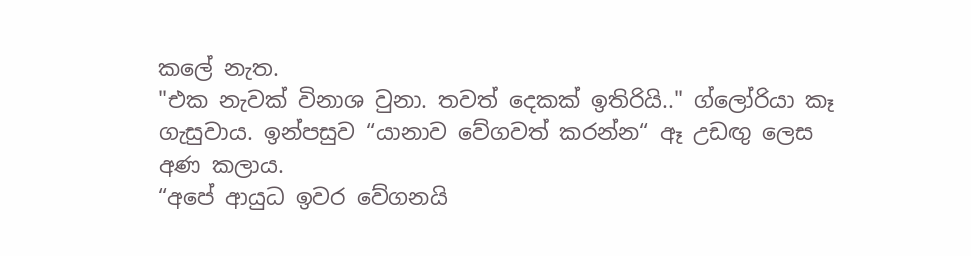කලේ නැත.
"එක නැවක් විනාශ වුනා. තවත් දෙකක් ඉතිරියි.." ග්ලෝරියා කෑ ගැසුවාය. ඉන්පසුව “යානාව වේගවත් කරන්න“ ඈ උඩඟු ලෙස අණ කලාය.
“අපේ ආයුධ ඉවර වේගනයි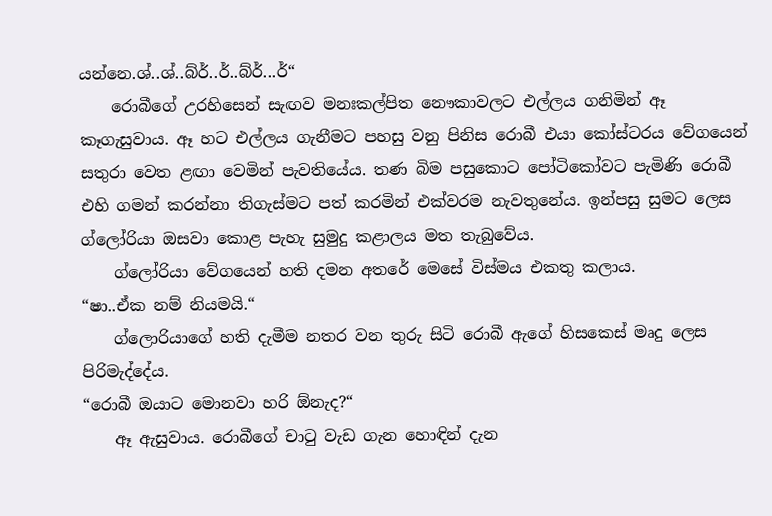යන්නෙ.ශ්..ශ්..බ්ර්..ර්..බ්ර්...ර්“
    රොබීගේ උරහිසෙන් සැඟව මනඃකල්පිත නෞකාවලට එල්ලය ගනිමින් ඈ කෑගැසුවාය. ඈ හට එල්ලය ගැනීමට පහසු වනු පිනිස රොබී එයා කෝස්ටරය වේගයෙන් සතුරා වෙත ළඟා වෙමින් පැවතියේය. තණ බිම පසුකොට පෝටිකෝවට පැමිණි රොබී එහි ගමන් කරන්නා තිගැස්මට පත් කරමින් එක්වරම නැවතුනේය. ඉන්පසු සුමට ලෙස ග්ලෝරියා ඔසවා කොළ පැහැ සුමුදු කළාලය මත තැබුවේය.
    ග්ලෝරියා වේගයෙන් හති දමන අතරේ මෙසේ විස්මය එකතු කලාය.
“ෂා..ඒක නම් නියමයි.“
    ග්ලොරියාගේ හති දැමීම නතර වන තුරු සිටි රොබී ඇගේ හිසකෙස් මෘදු ලෙස පිරිමැද්දේය.
“රොබී ඔයාට මොනවා හරි ඕනැද?“
    ඈ ඇසුවාය. රොබීගේ චාටු වැඩ ගැන හොඳින් දැන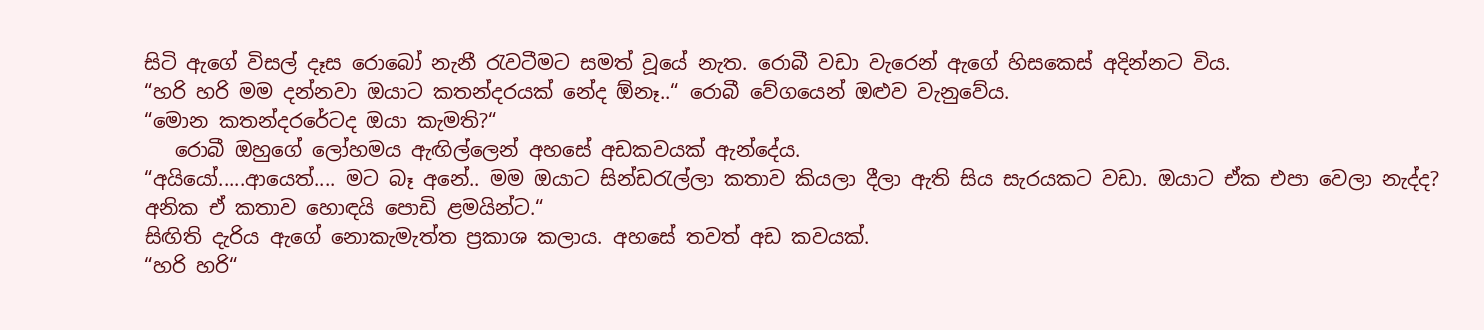සිටි ඇගේ විසල් දෑස රොබෝ නැනී රැවටීමට සමත් වූයේ නැත. රොබී වඩා වැරෙන් ඇගේ හිසකෙස් අදින්නට විය.
“හරි හරි මම දන්නවා ඔයාට කතන්දරයක් නේද ඕනෑ..“ රොබී වේගයෙන් ඔළුව වැනුවේය.
“මොන කතන්දරරේටද ඔයා කැමති?“
   රොබී ඔහුගේ ලෝහමය ඇඟිල්ලෙන් අහසේ අඩකවයක් ඇන්දේය.
“අයියෝ.....ආයෙත්.... මට බෑ අනේ.. මම ඔයාට සින්ඩරැල්ලා කතාව කියලා දීලා ඇති සිය සැරයකට වඩා. ඔයාට ඒක එපා වෙලා නැද්ද? අනික ඒ කතාව හොඳයි පොඩි ළමයින්ට.“
සිඟිති දැරිය ඇගේ නොකැමැත්ත ප්‍රකාශ කලාය. අහසේ තවත් අඩ කවයක්.
“හරි හරි“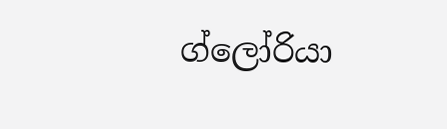ග්ලෝරියා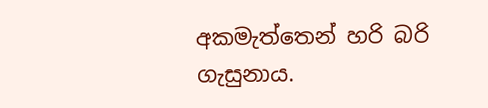අකමැත්තෙන් හරි බරි ගැසුනාය.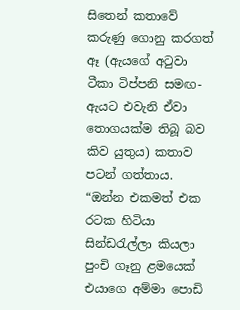සිතෙන් කතාවේ කරුණු ගොනු කරගත් ඈ (ඇයගේ අටුවා ටීකා ටිප්පනි සමඟ- ඇයට එවැනි ඒවා තොගයක්ම තිබූ බව කිව යුතුය) කතාව පටන් ගත්තාය.
“ඔන්න එකමත් එක රටක හිටියා සින්ඩරැල්ලා කියලා පුංචි ගෑනු ළමයෙක් එයාගෙ අම්මා පොඩි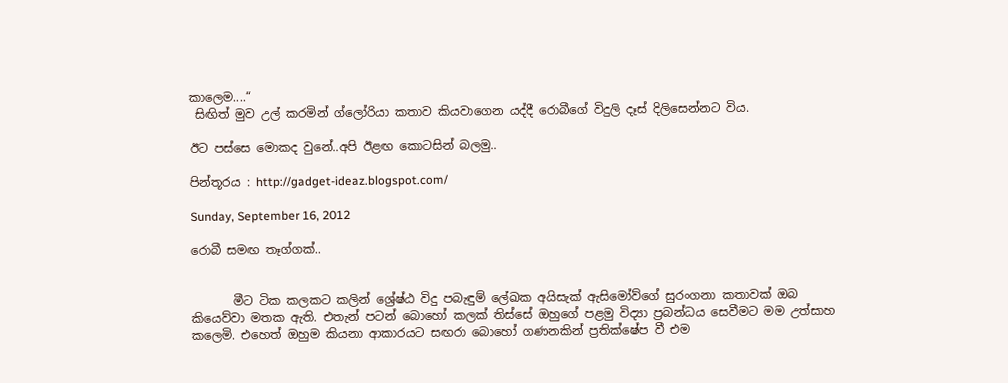කාලෙම....“
 සිඟිත් මුව උල් කරමින් ග්ලෝරියා කතාව කියවාගෙන යද්දී රොබීගේ විදුලි දෑස් දිලිසෙන්නට විය.

ඊට පස්සෙ මොකද වුනේ..අපි ඊළඟ කොටසින් බලමු..

පින්තූරය : http://gadget-ideaz.blogspot.com/

Sunday, September 16, 2012

රොබී සමඟ තෑග්ගක්..


       මීට ටික කලකට කලින් ශ්‍රේෂ්ඨ විදු පබැඳුම් ලේඛක අයිසැක් ඇසිමෝව්ගේ සුරංගනා කතාවක් ඔබ කියෙව්වා මතක ඇති. එතැන් පටන් බොහෝ කලක් තිස්සේ ඔහුගේ පළමු විද්‍යා ප්‍රබන්ධය සෙ‍වීමට මම උත්සාහ කලෙමි. එහෙත් ඔහුම කියනා ආකාරයට සඟරා බොහෝ ගණනකින් ප්‍රතික්ෂේප වී එම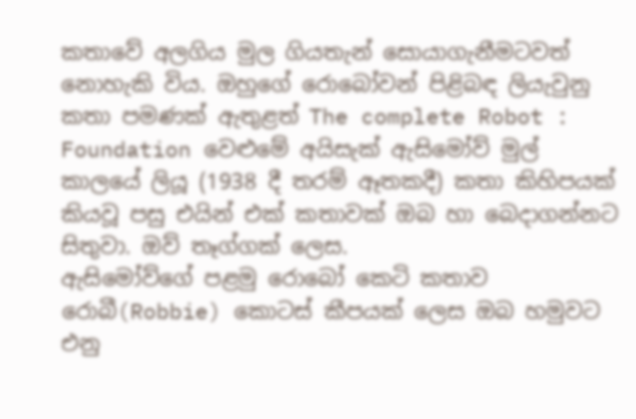කතාවේ අලගිය මුල ගියතැන් සොයාගැනීමටවත් නොහැකි විය. ඔහුගේ රොබෝවන් පිළිබඳ ලියැවුනු කතා පමණක් ඇතුළත් The complete Robot : Foundation වෙළුමේ අයිසැක් ඇසිමෝව් මුල් කාලයේ ලියූ (1938 දී තරම් ඈතකදී) කතා කිහිපයක් කියවූ පසු එයින් එක් කතාවක් ඔබ හා බෙදාගන්නට සිතුවා. ඔව් තෑග්ගක් ලෙස.
ඇසිමෝව්ගේ පළමු රොබෝ කෙටි කතාව රොබී(Robbie) කොටස් කීපයක් ලෙස ඔබ හමුවට එනු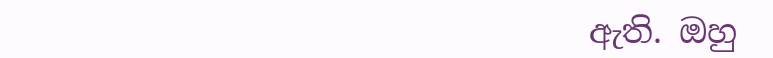ඇති. ඔහු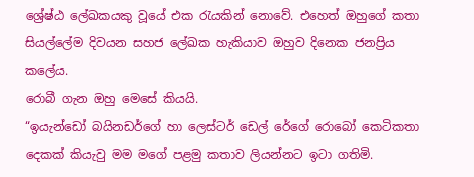ශ්‍රේෂ්ඨ ලේඛකයකු වූයේ එක රැයකින් නොවේ. එහෙත් ඔහුගේ කතා සියල්ලේම දිවයන සහජ ලේඛක හැකියාව ඔහුව දිනෙක ජනප්‍රිය කලේය.
රොබී ගැන ඔහු මෙසේ කියයි.
“ඉයැන්ඩෝ බයිනඩර්ගේ හා ලෙස්ටර් ඩෙල් රේගේ රොබෝ කෙටිකතා දෙකක් කියැවු මම මගේ පළමු කතාව ලියන්නට ඉටා ගතිමි.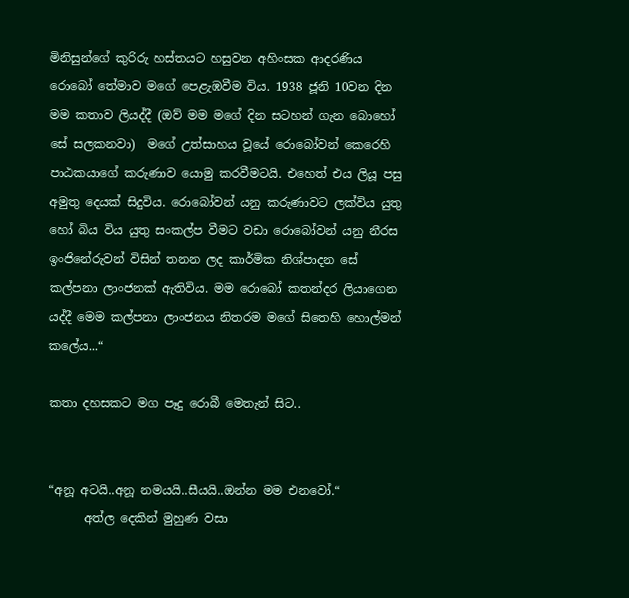මිනිසුන්ගේ කුරිරු හස්තයට හසුවන අහිංසක ආදරණිය රොබෝ තේමාව මගේ පෙළැඹවීම විය. 1938 ජූනි 10වන දින මම කතාව ලියද්දී (ඔව් මම මගේ දින සටහන් ගැන බොහෝ සේ සලකනවා)  මගේ උත්සාහය වූයේ රොබෝවන් කෙරෙහි පාඨකයාගේ කරුණාව යොමු කරවීමටයි. එහෙත් එය ලියූ පසු අමුතු දෙයක් සිදුවිය. රොබෝවන් යනු කරුණාවට ලක්විය යුතු හෝ බිය විය යුතු සංකල්ප වීමට වඩා රොබෝවන් යනු නීරස ඉංජිනේරුවන් විසින් තනන ලද කාර්මික නිශ්පාදන සේ කල්පනා ලාංජනක් ඇතිවිය. මම රොබෝ කතන්දර ලියාගෙන යද්දී මෙම කල්පනා ලාංජනය නිතරම මගේ සිතෙහි හොල්මන් කලේය...“

කතා දහසකට මග පෑදු රොබී මෙතැන් සිට..


“අනූ අටයි..අනූ නමයයි..සීයයි..ඔන්න මම එනවෝ.“
      අත්ල දෙකින් මුහුණ වසා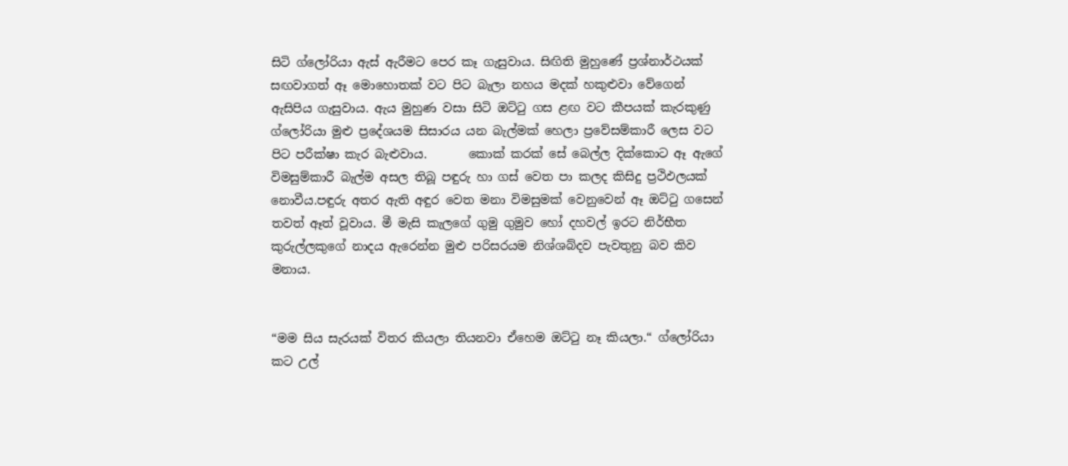සිටි ග්ලෝරියා ඇස් ඇරීමට පෙර කෑ ගැසුවාය. සිඟිති මුහුණේ ප්‍රශ්නාර්ථයක් සඟවාගත් ඈ මොහොතක් වට පිට බැලා නහය මදක් හකුළුවා වේගෙන් ඇසිපිය ගැසුවාය. ඇය මුහුණ වසා සිටි ඔට්ටු ගස ළඟ වට කීපයක් කැරකුණු ග්ලෝරියා මුළු ප්‍රදේශයම සිසාරය යන බැල්මක් හෙලා ප්‍රවේසම්කාරී ලෙස වට පිට පරීක්ෂා කැර බැළුවාය.       කොක් කරක් සේ බෙල්ල දික්කොට ඈ ඇගේ විමසුම්කාරී බැල්ම අසල තිබූ පඳුරු හා ගස් වෙත පා කලද කිසිදු ප්‍රථිඵලයක් නොවීය.පඳුරු අතර ඇති අඳුර වෙත මනා විමසුමක් වෙනුවෙන් ඈ ඔට්ටු ගසෙන් තවත් ඈත් වූවාය. මී මැසි කැලගේ ගුමු ගුමුව හෝ දහවල් ඉරට නිර්භීත කුරුල්ලකුගේ නාදය ඇරෙන්න මුළු පරිසරයම නිශ්ශබ්දව පැවතුනු බව කිව මනාය.


“මම සිය සැරයක් විතර කියලා තියනවා ඒහෙම ඔට්ටු නෑ කියලා.“ ග්ලෝරියා කට උල්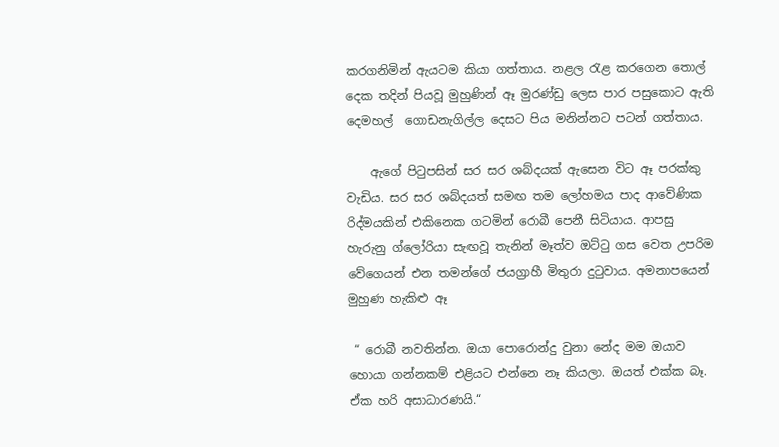කරගනිමින් ඇයටම කියා ගත්තාය. නළල රැළ කරගෙන තොල් දෙක තදින් පියවූ මුහුණින් ඈ මුරණ්ඩු ලෙස පාර පසුකොට ඇති දෙමහල්  ගොඩනැගිල්ල දෙසට පිය මනින්නට පටන් ගත්තාය.

    ඇගේ පිටුපසින් සර සර ශබ්දයක් ඇසෙන විට ඈ පරක්කු වැඩිය. සර සර ශබ්දයත් සමඟ තම ලෝහමය පාද ආවේණික රිද්මයකින් එකිනෙක ගටමින් රොබී පෙනී සිටියාය. ආපසු හැරුනු ග්ලෝරියා සැඟවූ තැනින් මෑත්ව ඔට්ටු ගස වෙත උපරිම වේගෙයන් එන තමන්ගේ ජයග්‍රාහී මිතුරා දුටුවාය. අමනාපයෙන් මුහුණ හැකිළු ඈ

 “ රොබී නවතින්න. ඔයා පොරොන්දු වුනා නේද මම ඔයාව හොයා ගන්නකම් එළියට එන්නෙ නෑ කියලා. ඔයත් එක්ක බෑ. ඒක හරි අසාධාරණයි.“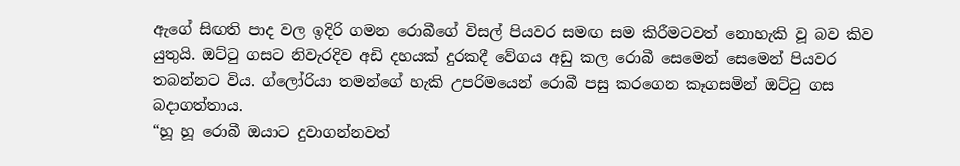ඇගේ සිඟති පාද වල ඉදිරි ගමන රොබීගේ විසල් පියවර සමඟ සම කිරීමටවත් නොහැකි වූ බව කිව යුතුයි. ඔට්ටු ගසට නිවැරදිව අඩි දහයක් දුරකදී වේගය අඩු කල රොබී සෙමෙන් සෙමෙන් පියවර තබන්නට විය. ග්ලෝරියා තමන්ගේ හැකි උපරිමයෙන් රොබී පසු කරගෙන කෑගසමින් ඔට්ටු ගස බදාගත්තාය.
“හූ හූ රොබී ඔයාට දුවාගන්නවත්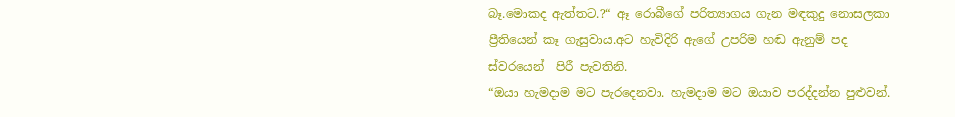බෑ.මොකද ඇත්තට.?“ ඈ රොබීගේ පරිත්‍යාගය ගැන මඳකුදු නොසලකා ප්‍රීතියෙන් කෑ ගැසුවාය.අට හැවිදිරි ඇගේ උපරිම හඬ ඇනුම් පද ස්වරයෙන්  පිරී පැවතිනි.
“ඔයා හැමදාම මට පැරදෙනවා. හැමදාම මට ඔයාව පරද්දන්න පුළුවන්.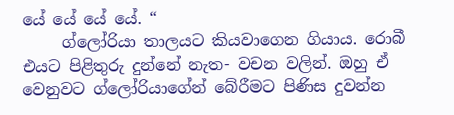යේ යේ යේ යේ. “
     ග්ලෝරියා තාලයට කියවාගෙන ගියාය. රොබී එයට පිළිතුරු දුන්නේ නැත- වචන වලින්. ඔහු ඒ වෙනුවට ග්ලෝරියාගේන් බේරීමට පිණිස දුවන්න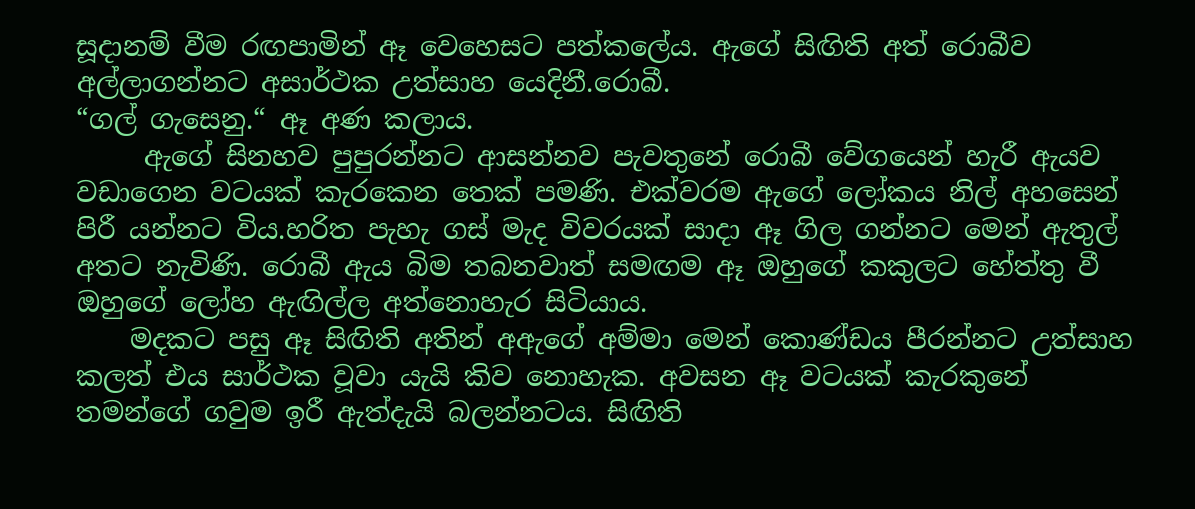සූදානම් වීම රඟපාමින් ඈ වෙහෙසට පත්කලේය. ඇගේ සිඟිති අත් රොබීව අල්ලාගන්නට අසාර්ථක උත්සාහ යෙදිනී.රොබී.
“ගල් ගැසෙනු.“ ඈ අණ කලාය.
     ඇගේ සිනහව පුපුරන්නට ආසන්නව පැවතුනේ රොබී වේගයෙන් හැරී ඇයව වඩාගෙන වටයක් කැරකෙන තෙක් පමණි. එක්වරම ඇගේ ලෝකය නිල් අහසෙන් පිරී යන්නට විය.හරිත පැහැ ගස් මැද විවරයක් සාදා ඈ ගිල ගන්නට මෙන් ඇතුල් අතට නැවිණි. රොබී ඇය බිම තබනවාත් සමඟම ඈ ඔහුගේ කකුලට හේත්තු වී ඔහුගේ ලෝහ ඇඟිල්ල අත්නොහැර සිටියාය.
    මදකට පසු ඈ සිඟිති අතින් අඇගේ අම්මා මෙන් කොණ්ඩය පීරන්නට උත්සාහ කලත් එය සාර්ථක වූවා යැයි කිව නොහැක. අවසන ඈ වටයක් කැරකුනේ තමන්ගේ ගවුම ඉරී ඇත්දැයි බලන්නටය. සිඟිති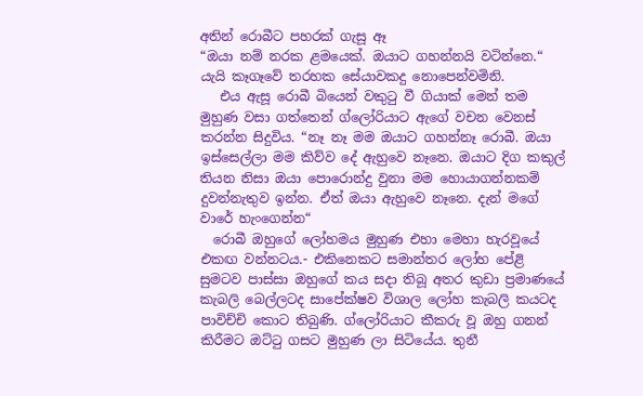අතින් රොබීට පහරක් ගැසූ ඈ
“ඔයා නම් නරක ළමයෙක්. ඔයාට ගහන්නයි වටින්නෙ.“ යැයි කෑගෑවේ තරහක සේයාවකදු නොපෙන්වමිනි.
   එය ඇසූ රොබී බියෙන් වකුටු වී ගියාක් මෙන් තම මුහුණ වසා ගත්තෙන් ග්ලෝරියාට ඇගේ වචන වෙනස් කරන්න සිදුවිය. “නෑ නෑ මම ඔයාට ගහන්නෑ රොබී. ඔයා ඉස්සෙල්ලා මම කිව්ව දේ ඇහුවෙ නෑනෙ. ඔයාට දිග කකුල් තියන නිසා ඔයා පොරොන්දු වුනා මම හොයාගන්නකම් දුවන්නැතුව ඉන්න. ඒත් ඔයා ඇහුවෙ නෑනෙ. දැන් මගේ වාරේ හැංගෙන්න“
  රොබී ඔහුගේ ලෝහමය මුහුණ එහා මෙහා හැරවූයේ එකඟ වන්නටය.- එකිනෙකට සමාන්තර ලෝහ පේළි සුමටව පාස්සා ඔහුගේ කය සදා තිබූ අතර කුඩා ප්‍රමාණයේ කැබලි බෙල්ලටද සාපේක්ෂව විශාල ලෝහ කැබලි කයටද පාවිච්චි කොට තිබුණි. ග්ලෝරියාට කීකරු වූ ඔහු ගනන් කිරීමට ඔට්ටු ගසට මුහුණ ලා සිටියේය. තුනී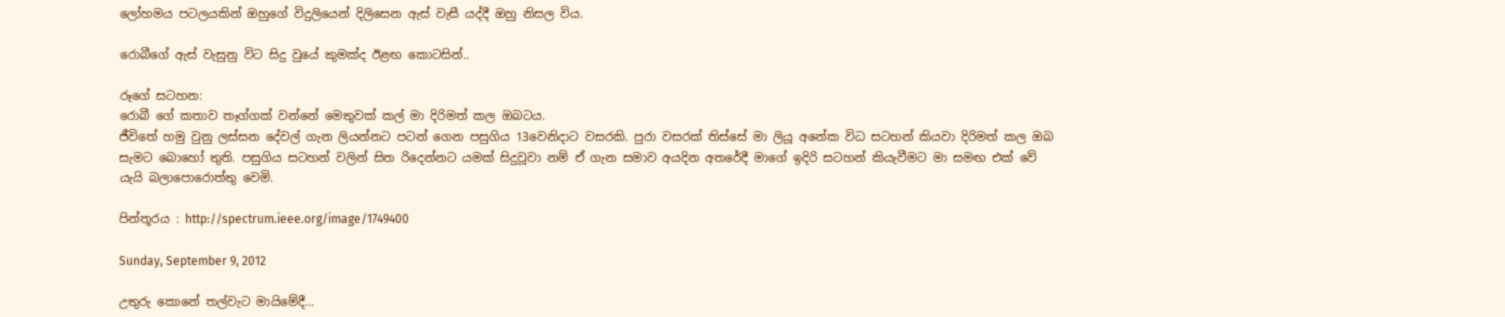ලෝහමය පටලයකින් ඔහුගේ විදුලියෙන් දිලිසෙන ඇස් වැසී යද්දී ඔහු නිසල විය.

රොබීගේ ඇස් වැසුනු විට සිදු වුයේ කුමක්ද ඊළඟ කොටසින්..

රූගේ සටහන:
රොබී ගේ කතාව තෑග්ගක් වන්නේ මෙතුවක් කල් මා දිරිමත් කල ඔබටය.
ජීවිතේ හමු වුනු ලස්සන දේවල් ගැන ලියන්නට පටන් ගෙන පසුගිය 13වෙනිදාට වසරකි. පුරා වසරක් තිස්සේ මා ලියූ අනේක විධ සටහන් කියවා දිරිමත් කල ඔබ සැමට බොහෝ තුති. පසුගිය සටහන් වලින් සිත රිදෙන්නට යමක් සිදුවූවා නම් ඒ ගැන සමාව අයදින අතරේදී මාගේ ඉදිරි සටහන් කියැවීමට මා සමඟ එක් වේ යැයි බලාපොරොත්තු වෙමි.

පින්තූරය : http://spectrum.ieee.org/image/1749400

Sunday, September 9, 2012

උතුරු කොනේ තල්වැට මායිමේදී...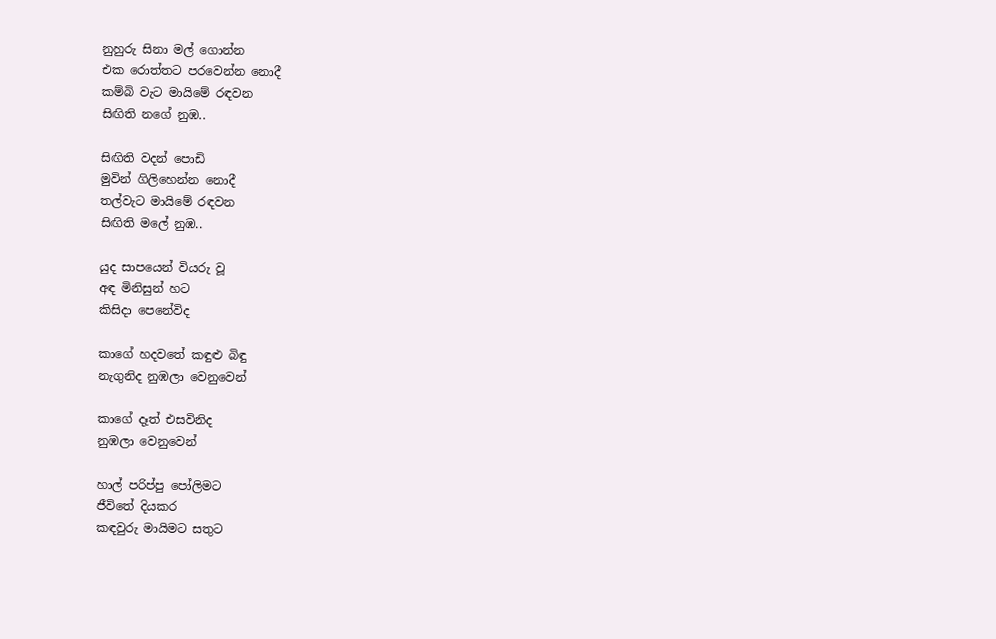නුහුරු සිනා මල් ගොන්න
එක රොත්තට පරවෙන්න නොදී
කම්බි වැට මායිමේ රඳවන
සිඟිති නගේ නුඹ..

සිඟිති වදන් පොඩි
මුවින් ගිලිහෙන්න නොදී
තල්වැට මායිමේ රඳවන
සිඟිති මලේ නුඹ..

යුද සාපයෙන් වියරු වූ
අඳ මිනිසුන් හට
කිසිදා පෙනේවිද

කාගේ හදවතේ කඳුළු බිඳු
නැගුනිද නුඹලා වෙනුවෙන්

කාගේ දෑත් එසවිනිද
නුඹලා වෙනුවෙන්

හාල් පරිප්පු පෝලිමට
ජීවිතේ දියකර
කඳවුරු මායිමට සතුට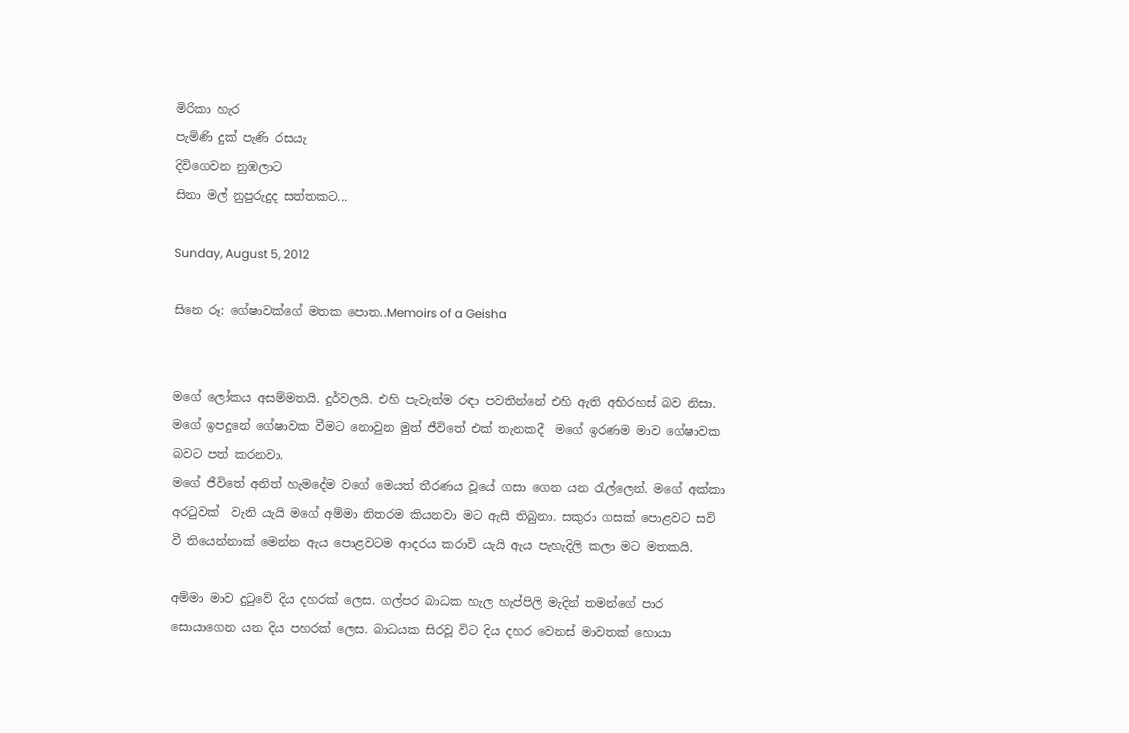මිරිකා හැර
පැමිණි දුක් පැණි රසයැ
දිවිගෙවන නුඹලාට
සිනා මල් නුපුරුදුද සත්තකට...

Sunday, August 5, 2012

සිනෙ රූ: ගේෂාවක්ගේ මතක පොත..Memoirs of a Geisha


මගේ ලෝකය අසම්මතයි. දුර්වලයි. එහි පැවැත්ම රඳා පවතින්නේ එහි ඇති අභිරහස් බව නිසා. මගේ ඉපදුනේ ගේෂාවක වීමට නොවුන මුත් ජීවිතේ එක් තැනකදී  මගේ ඉරණම මාව ගේෂාවක බවට පත් කරනවා.
මගේ ජීවිතේ අනිත් හැමදේම වගේ මෙයත් තීරණය වූයේ ගසා ගෙන යන රැල්ලෙන්. මගේ අක්කා අරටුවක්  වැනි යැයි මගේ අම්මා නිතරම කියනවා මට ඇසී තිබුනා. සකුරා ගසක් පොළවට සවි වී තියෙන්නාක් මෙන්න ඇය පොළවටම ආදරය කරාවි යැයි ඇය පැහැදිලි කලා මට මතකයි.

අම්මා මාව දුටුවේ දිය දහරක් ලෙස. ගල්පර බාධක හැල හැප්පිලි මැදින් තමන්ගේ පාර සොයාගෙන යන දිය පහරක් ලෙස. බාධයක සිරවූ විට දිය දහර වෙනස් මාවතක් හොයා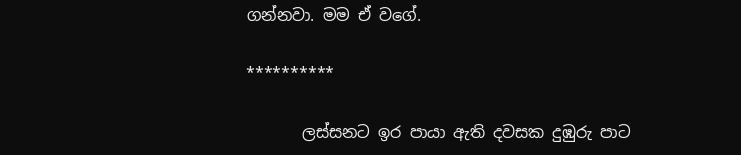ගන්නවා. මම ඒ වගේ.

**********

       ලස්සනට ඉර පායා ඇති දවසක දුඹුරු පාට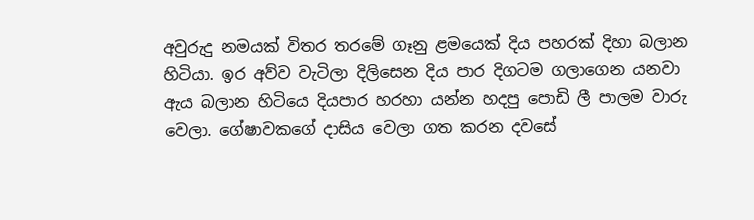අවුරුදු නමයක් විතර තරමේ ගෑනු ළමයෙක් දිය පහරක් දිහා බලාන හිටියා. ඉර අව්ව වැටිලා දිලිසෙන දිය පාර දිගටම ගලාගෙන යනවා ඇය බලාන හිටියෙ දියපාර හරහා යන්න හදපු පොඩි ලී පාලම වාරු වෙලා. ගේෂාවකගේ දාසිය වෙලා ගත කරන දවසේ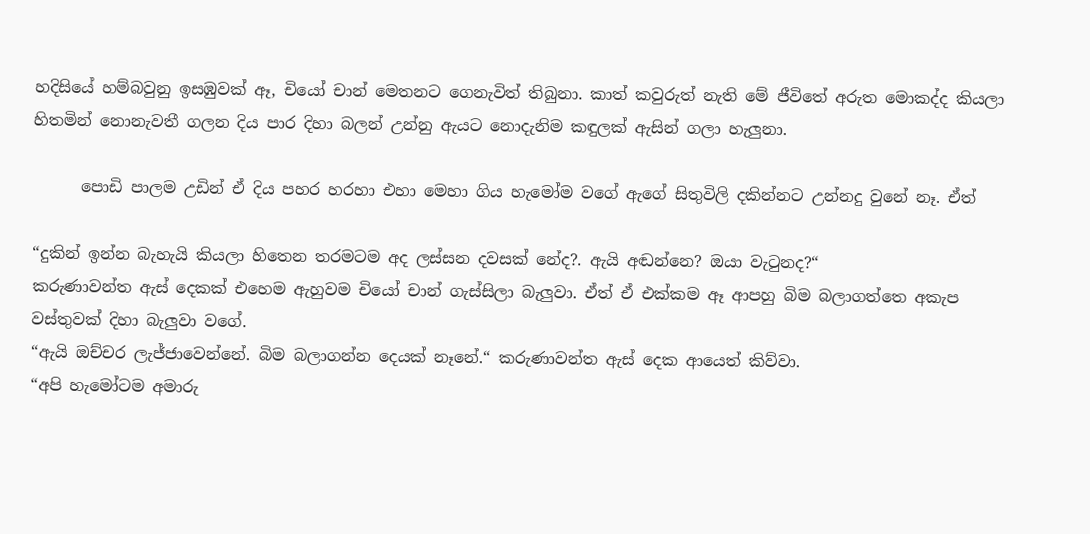හදිසියේ හම්බවුනු ඉසඹුවක් ඈ, චියෝ චාන් මෙතනට ගෙනැවිත් තිබුනා. කාත් කවුරුත් නැති මේ ජීවිතේ අරුත මොකද්ද කියලා හිතමින් නොනැවතී ගලන දිය පාර දිහා බලන් උන්නු ඇයට නොදැනිම කඳුලක් ඇසින් ගලා හැලුනා.

      පොඩි පාලම උඩින් ඒ දිය පහර හරහා එහා මෙහා ගිය හැමෝම වගේ ඇගේ සිතුවිලි දකින්නට උන්නදු වුනේ නෑ. ඒත්

“දුකින් ඉන්න බැහැයි කියලා හිතෙන තරමටම අද ලස්සන දවසක් නේද?. ඇයි අඬන්නෙ? ඔයා වැටුනද?“
කරුණාවන්ත ඇස් දෙකක් එහෙම ඇහුවම චියෝ චාන් ගැස්සිලා බැලුවා. ඒත් ඒ එක්කම ඈ ආපහු බිම බලාගත්තෙ අකැප වස්තුවක් දිහා බැලුවා වගේ.
“ඇයි ඔච්චර ලැජ්ජාවෙන්නේ. බිම බලාගන්න දෙයක් නෑනේ.“ කරුණාවන්ත ඇස් දෙක ආයෙත් කිව්වා.
“අපි හැමෝටම අමාරු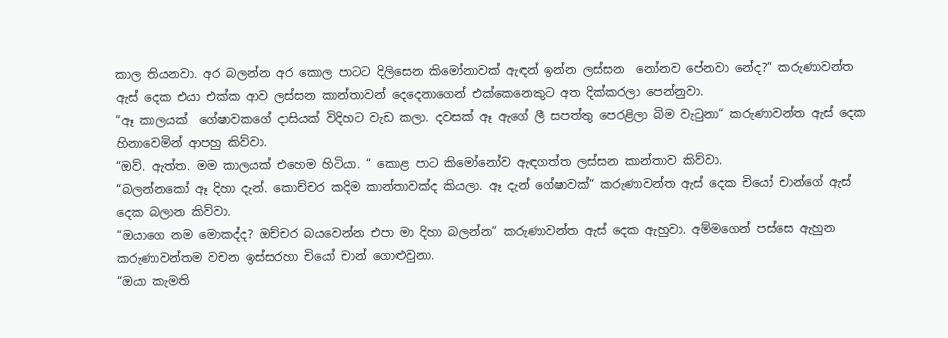කාල තියනවා. අර බලන්න අර කොල පාටට දිලිසෙන කිමෝනාවක් ඇඳන් ඉන්න ලස්සන  නෝනව පේනවා නේද?“ කරුණාවන්ත ඇස් දෙක එයා එක්ක ආව ලස්සන කාන්තාවන් දෙදෙනාගෙන් එක්කෙනෙකුට අත දික්කරලා පෙන්නුවා.
“ඈ කාලයක්  ගේෂාවකගේ දාසියක් විදිහට වැඩ කලා. දවසක් ඈ ඇගේ ලී සපත්තු පෙරළිලා බිම වැටුනා“ කරුණාවන්ත ඇස් දෙක හිනාවෙමින් ආපහු කිව්වා.
“ඔව්. ඇත්ත. මම කාලයක් එහෙම හිටියා. “ කොළ පාට කිමෝනෝව ඇඳගත්ත ලස්සන කාන්තාව කිව්වා.
“බලන්නකෝ ඈ දිහා දැන්. කොච්චර කදිම කාන්තාවක්ද කියලා. ඈ දැන් ගේෂාවක්“ කරුණාවන්ත ඇස් දෙක චියෝ චාන්ගේ ඇස් දෙක බලාන කිව්වා.
“ඔයාගෙ නම මොකද්ද? ඔච්චර බයවෙන්න එපා මා දිහා බලන්න“ කරුණාවන්ත ඇස් දෙක ඇහුවා. අම්මගෙන් පස්සෙ ඇහුන කරුණාවන්තම වචන ඉස්සරහා චියෝ චාන් ගොළුවුනා.
“ඔයා කැමති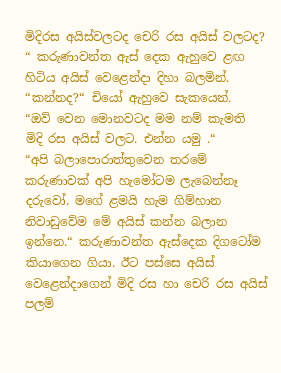මිදිරස අයිස්වලටද චෙරි රස අයිස් වලටද? “ කරුණාවන්ත ඇස් දෙක ඇහුවෙ ළඟ හිටිය අයිස් වෙළෙන්දා දිහා බලමින්.
“කන්නද?“ චියෝ ඇහුවෙ සැකයෙන්.
“ඔව් වෙන මොනවටද මම නම් කැමති  මිදි රස අයිස් වලට. එන්න යමු .“
“අපි බලාපොරාත්තුවෙන තරමේ කරුණාවක් අපි හැමෝටම ලැබෙන්නෑ දරුවෝ. මගේ ළමයි හැම ගිම්හාන නිවාඩුවේම මේ අයිස් කන්න බලාන ඉන්නෙ.“ කරුණාවන්ත ඇස්දෙක දිගටෝම කියාගෙන ගියා. ඊට පස්සෙ අයිස් වෙළෙන්දාගෙන් මිදි රස හා චෙරි රස අයිස් පලම්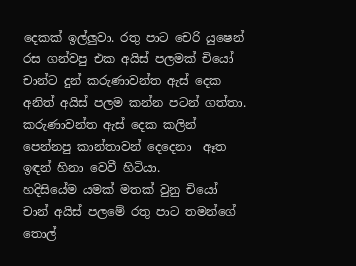දෙකක් ඉල්ලුවා. රතු පාට චෙරි යුෂෙන් රස ගන්වපු එක අයිස් පලමක් චියෝ චාන්ට දුන් කරුණාවන්ත ඇස් දෙක අනිත් අයිස් පලම කන්න පටන් ගත්තා.
කරුණාවන්ත ඇස් දෙක කලින් පෙන්නපු කාන්තාවන් දෙදෙනා  ඈත ඉඳන් හිනා වෙවී හිටියා.
හදිසියේම යමක් මතක් වුනු චියෝ චාන් අයිස් පලමේ රතු පාට තමන්ගේ තොල්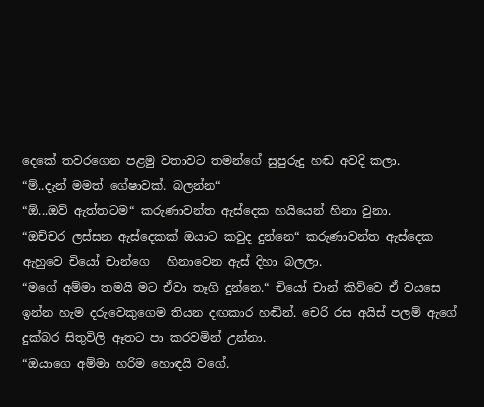දෙකේ තවරගෙන පළමු වතාවට තමන්ගේ සුපුරුදු හඬ අවදි කලා.
“ම්..දැන් මමත් ගේෂාවක්. බලන්න“
“ඕ...ඔව් ඇත්තටම“ කරුණාවන්ත ඇස්දෙක හයියෙන් හිනා වුනා.
“ඔච්චර ලස්සන ඇස්දෙකක් ඔයාට කවුද දුන්නෙ“ කරුණාවන්ත ඇස්දෙක ඇහුවෙ චියෝ චාන්ගෙ   හිනාවෙන ඇස් දිහා බලලා.
“මගේ අම්මා තමයි මට ඒවා තෑගි දුන්නෙ.“ චියෝ චාන් කිව්වෙ ඒ වයසෙ ඉන්න හැම දරුවෙකුගෙම තියන දඟකාර හඬින්. චෙරි රස අයිස් පලම් ඇගේ දුක්බර සිතුවිලි ඈතට පා කරවමින් උන්නා.
“ඔයාගෙ අම්මා හරිම හොඳයි වගේ.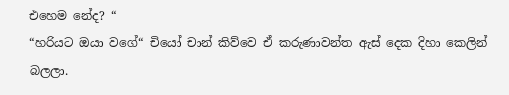එහෙම නේද? “
“හරියට ඔයා වගේ“ චියෝ චාන් කිව්වෙ ඒ කරුණාවන්ත ඇස් දෙක දිහා කෙලින් බලලා.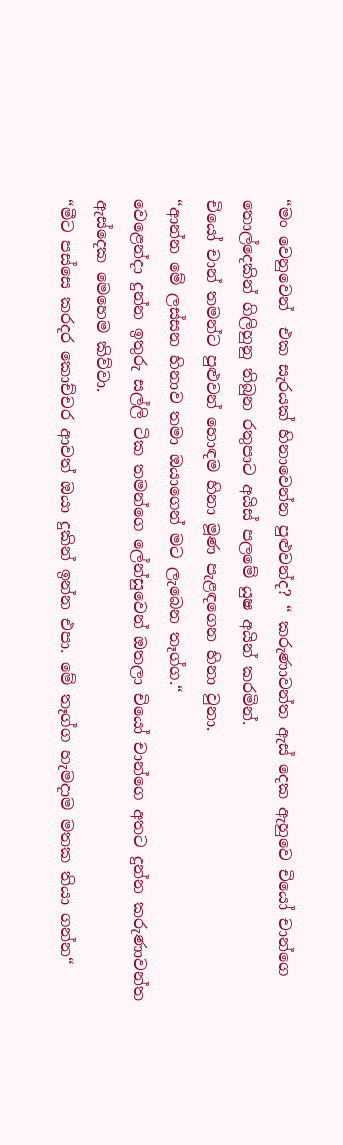“මං වෙනුවෙන්  එක සැරයක් හිනාවෙන්න පුළුවන්ද? “ කරුණාවන්ත ඇස් දෙක ඇහුවෙ චියෝ චාන්ගෙ තොල්දෙකින් ගිලිහුනු තිබුන රතුපාට අයිස් පලමේ යුෂ අයින් කරමින්.
චියෝ චාන් තමන්ට පුළුවන් හොඳම හිනා මූණ පැළඳගෙන හිනා වුනා.
“ආන්න මේ ලස්සන හිනාව තමා ඔයාගෙන් මට ලැබෙන තෑග්ග.“
වෙළෙන්දා දුන්න ඉතුරු සල්ලි ටික තමන්ගෙ ලේන්සුවෙන් ඔතලා චියෝ චාන්ගෙ අතට දුන්න කරුණාවන්ත ඇස්දෙක මෙහෙම කිව්වා.
“මීට පස්සෙ කරදර කොච්චර ආවත් ඔයා දුකින් ඉන්න එපා. මේ තෑග්ග හැමදාම මතක තියා ගන්න“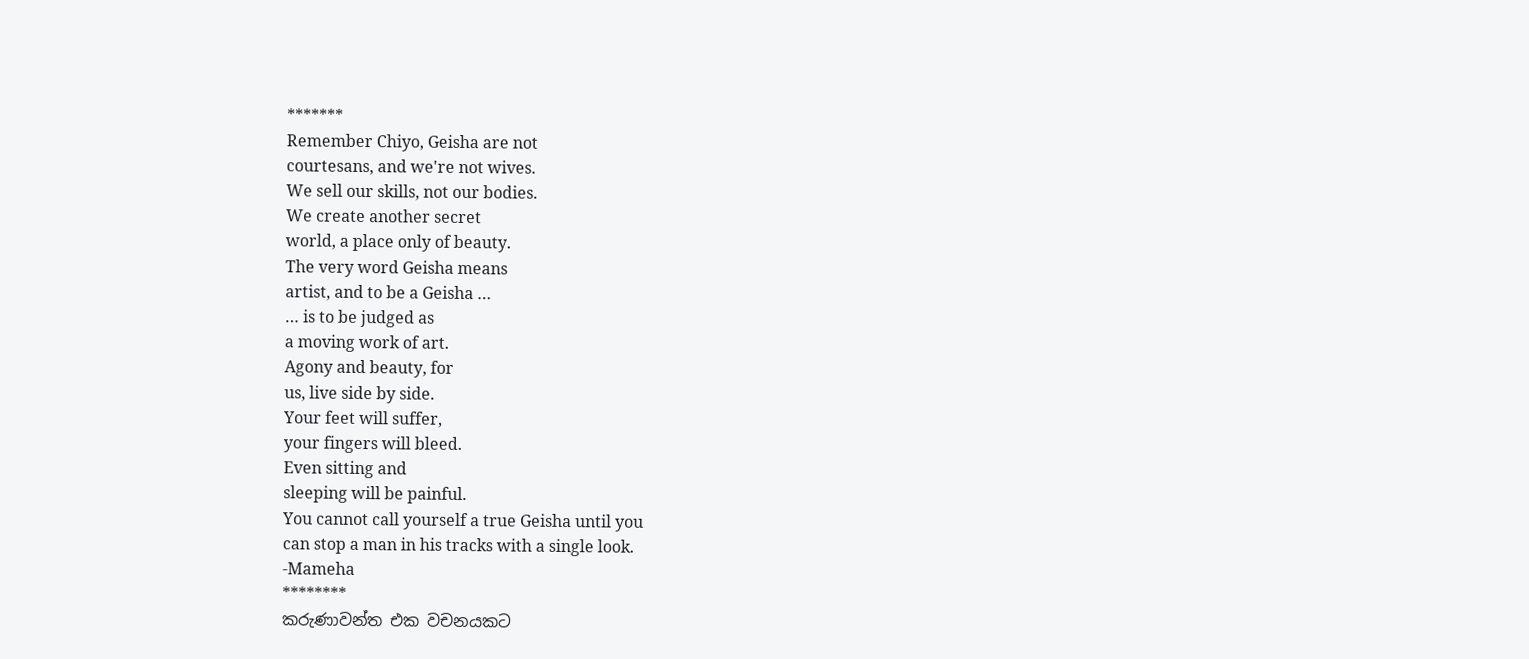*******
Remember Chiyo, Geisha are not
courtesans, and we're not wives.
We sell our skills, not our bodies.
We create another secret
world, a place only of beauty.
The very word Geisha means
artist, and to be a Geisha …
… is to be judged as
a moving work of art.
Agony and beauty, for
us, live side by side.
Your feet will suffer,
your fingers will bleed.
Even sitting and
sleeping will be painful.
You cannot call yourself a true Geisha until you
can stop a man in his tracks with a single look.
-Mameha
********
කරුණාවන්ත එක වචනයකට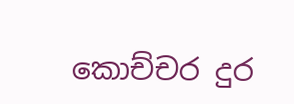කොච්චර දුර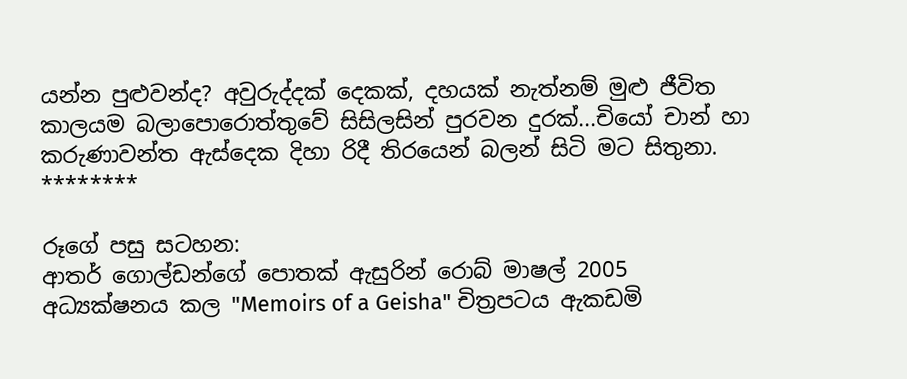යන්න පුළුවන්ද? අවුරුද්දක් දෙකක්, දහයක් නැත්නම් මුළු ජීවිත කාලයම බලාපොරොත්තුවේ සිසිලසින් පුරවන දුරක්...චියෝ චාන් හා කරුණාවන්ත ඇස්දෙක දිහා රිදී තිරයෙන් බලන් සිටි මට සිතුනා.
********

රූගේ පසු සටහන:
ආතර් ගොල්ඩන්ගේ පොතක් ඇසුරින් රොබ් මාෂල් 2005 අධ්‍යක්ෂනය කල "Memoirs of a Geisha" චිත්‍රපටය ඇකඩමි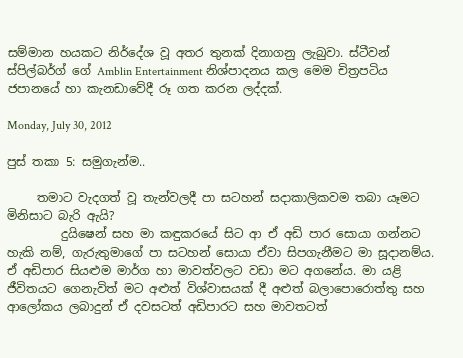සම්මාන හයකට නිර්දේශ වූ අතර තුනක් දිනාගනු ලැබුවා. ස්ටීවන් ස්පිල්බර්ග් ගේ Amblin Entertainment නිශ්පාදනය කල මෙම චිත්‍රපටිය ජපානයේ හා කැනඩාවේදී රූ ගත කරන ලද්දක්.

Monday, July 30, 2012

පුස් තකා 5: සමුගැන්ම..

     තමාට වැදගත් වූ තැන්වලදී පා සටහන් සදාකාලිකවම තබා යෑමට මිනිසාට බැරි ඇයි?
         දුයිෂෙන් සහ මා කඳුකරයේ සිට ආ ඒ අඩි පාර සොයා ගන්නට හැකි නම්, ගැරුතුමාගේ පා සටහන් සොයා ඒවා සිපගැනීමට මා සූදානම්ය. ඒ අඩිපාර සියළුම මාර්ග හා මාවත්වලට වඩා මට අගනේය. මා යළි ජීවිතයට ගෙනැවිත් මට අළුත් විශ්වාසයක් දී අළුත් බලාපොරොත්තු සහ ආලෝකය ලබාදුන් ඒ දවසටත් අඩිපාරට සහ මාවතටත්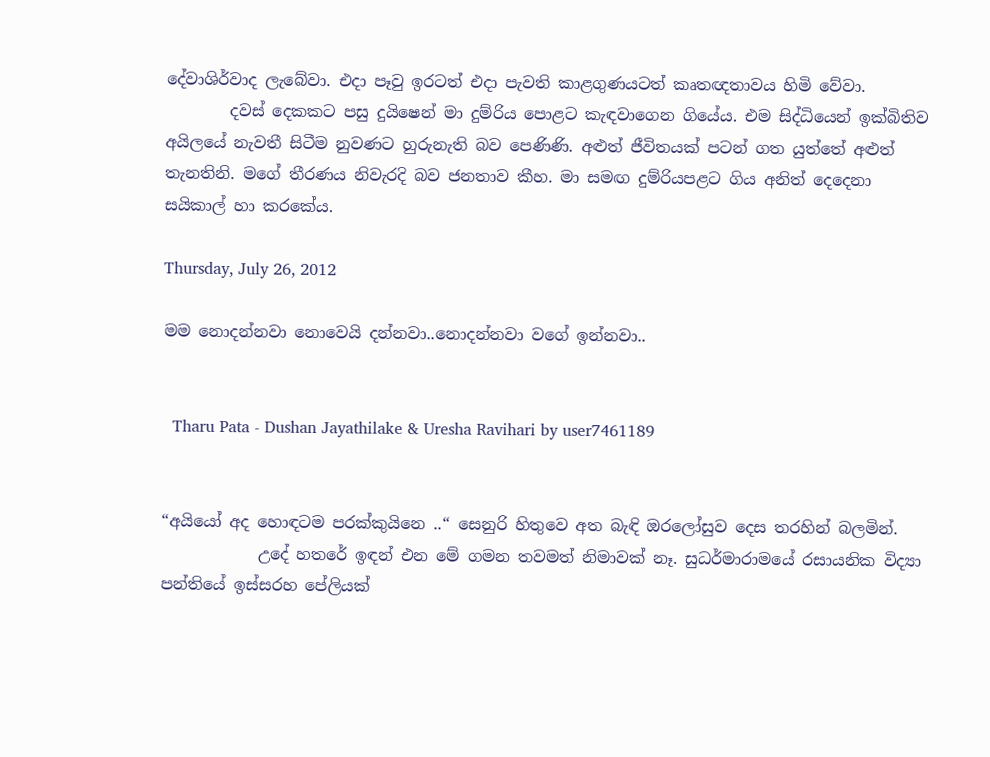දේවාශිර්වාද ලැබේවා. එදා පෑවු ඉරටත් එදා පැවති කාළගුණයටත් කෘතඥතාවය හිමි වේවා.
        දවස් දෙකකට පසු දුයිෂෙන් මා දුම්රිය පොළට කැඳවාගෙන ගියේය. එම සිද්ධියෙන් ඉක්බිතිව අයිලයේ නැවතී සිටීම නුවණට හුරුනැති බව පෙණිණි. අළුත් ජීවිතයක් පටන් ගත යුත්තේ අළුත් තැනතිනි. මගේ තීරණය නිවැරදි බව ජනතාව කීහ. මා සමඟ දුම්රියපළට ගිය අනිත් දෙදෙනා සයිකාල් හා කරකේය.

Thursday, July 26, 2012

මම නොදන්නවා නොවෙයි දන්නවා..නොදන්නවා වගේ ඉන්නවා..


  Tharu Pata - Dushan Jayathilake & Uresha Ravihari by user7461189


“අයියෝ අද හොඳටම පරක්කුයිනෙ ..“ සෙනුරි හිතුවෙ අත බැඳි ඔරලෝසුව දෙස තරහින් බලමින්.
            උදේ හතරේ ඉඳන් එන මේ ගමන තවමත් නිමාවක් නෑ. සුධර්මාරාමයේ රසායනික විද්‍යා පන්තියේ ඉස්සරහ පේලියක්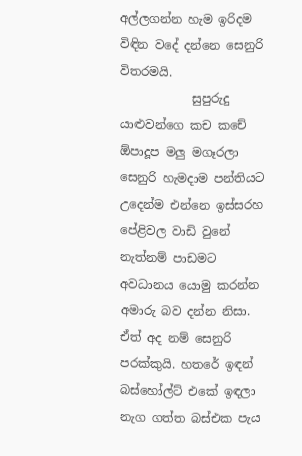අල්ලගන්න හැම ඉරිදම විඳින වදේ දන්නෙ සෙනුරි විතරමයි.
            සුපුරුදු යාළුවන්ගෙ කච කචේ ඕපාදූප මලු මගෑරලා සෙනුරි හැමදාම පන්තියට උදෙන්ම එන්නෙ ඉස්සරහ පේළිවල වාඩි වුනේ නැත්නම් පාඩමට අවධානය යොමු කරන්න අමාරු බව දන්න නිසා. ඒත් අද නම් සෙනුරි පරක්කුයි. හතරේ ඉඳන් බස්හෝල්ට් එකේ ඉඳලා නැග ගත්ත බස්එක පැය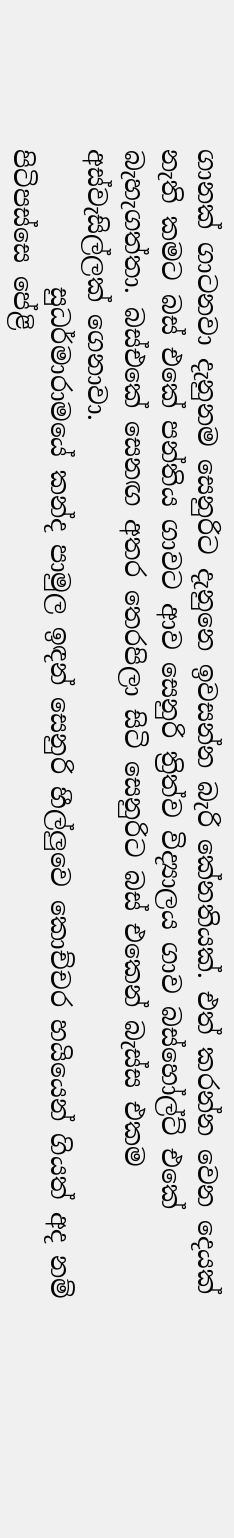ගානක් ගාටනවා දැනුනම සෙනුරිට දැනුනෙ ඉවසන්න බැරි කේනතියක්. එත් කරන්න වෙන දෙයක් නැති කමට බස් එකේ පන්තිය ගාවට ආව සෙනුරි ත්‍රිත්ව විද්‍යාලය ගාව බස්හෝල්ට් එකේ බැහැගත්තා. බස්එකේ සෙනඟ අතර තෙරපිලා සිටි සෙනුරිට බස් එකෙන් බැස්ස එකම අස්වැසිල්ලක් ගෙනාවා.
           සුධර්මාරාමයේ කන්ද පාමුල ඉඳන් සෙනුරි හීල්ලුවෙ කොච්චර හයියෙන් ගියත් අද නම් පිටිපස්සෙ පේළි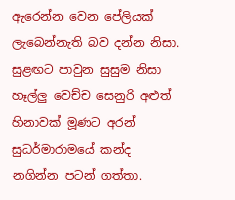ඇරෙන්න වෙන පේලියක් ලැබෙන්නැති බව දන්න නිසා. සුළඟට පාවුන සුසුම නිසා හෑල්ලු වෙච්ච සෙනුරි අළුත් හිනාවක් මූණට අරන් සුධර්මාරාමයේ කන්ද නගින්න පටන් ගත්තා.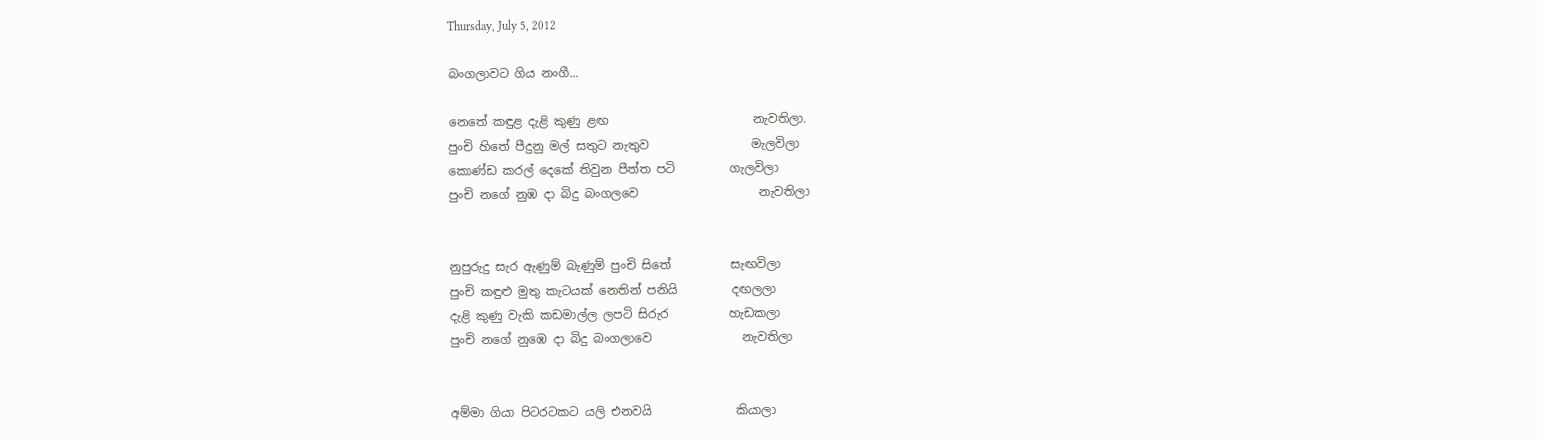Thursday, July 5, 2012

බංගලාවට ගිය නංගී...

නෙතේ කඳුළ දැළි කුණු ළඟ                        නැවතිලා.
පුංචි හිතේ පීදුනු මල් සතුට නැතුව                 මැලවිලා
කොණ්ඩ කරල් දෙකේ තිවුන පීත්ත පටි         ගැලවිලා
පුංචි නගේ නුඹ දා බිදු බංගලවෙ                    නැවතිලා


නුපුරුදු සැර ඇණුම් බැණුම් පුංචි සිතේ          සැඟවිලා
පුංචි කඳුළු මුතු කැටයක් නෙතින් පනියි         දඟලලා
දැළි කුණු වැකි කඩමාල්ල ලපටි සිරුර          හැඩකලා
පුංචි නගේ නුඹෙ දා බිදු බංගලාවෙ               නැවතිලා


අම්මා ගියා පිටරටකට යලි එනවයි              කියාලා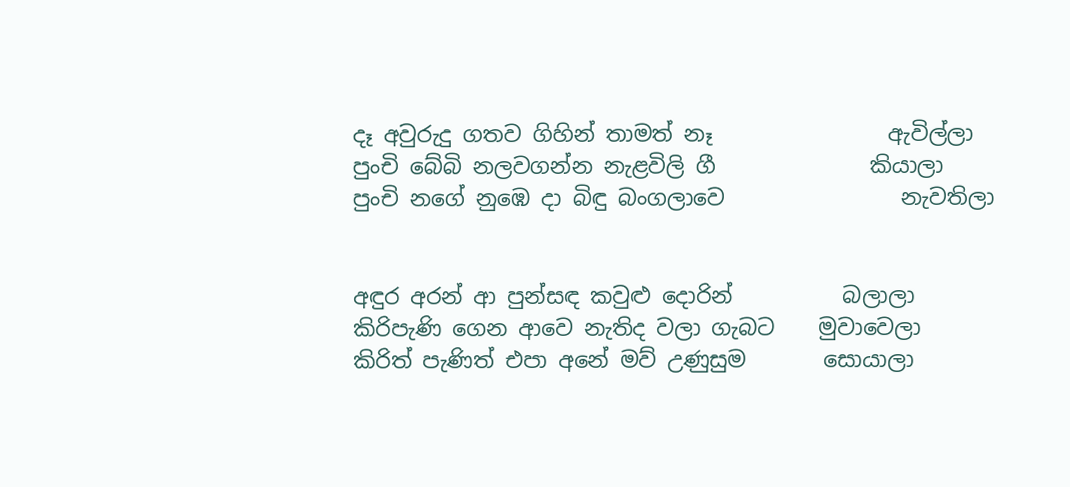දෑ අවුරුදු ගතව ගිහින් තාමත් නෑ                ඇවිල්ලා
පුංචි බේබි නලවගන්න නැළවිලි ගී              කියාලා
පුංචි නගේ නුඹෙ දා බිඳු බංගලාවෙ                නැවතිලා


අඳුර අරන් ආ පුන්සඳ කවුළු දොරින්          බලාලා
කිරිපැණි ගෙන ආවෙ නැතිද වලා ගැබට    මුවාවෙලා
කිරිත් පැණිත් එපා අනේ මව් උණුසුම       සොයාලා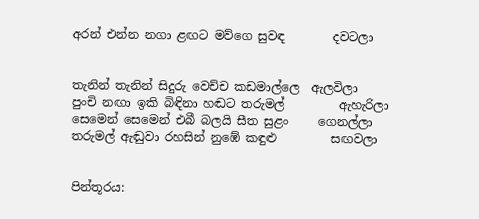අරන් එන්න නගා ළඟට මව්ගෙ සුවඳ        දවටලා


තැනින් තැනින් සිදුරු වෙච්ච කඩමාල්ලෙ  ඇලවිලා
පුංචි නඟා ඉකි බිඳිනා හඬට තරුමල්         ඇහැරිලා
සෙමෙන් සෙමෙන් එබී බලයි සීත සුළං     ගෙනල්ලා
තරුමල් ඇඬුවා රහසින් නුඹේ කඳුළු         සඟවලා


පින්තූරය: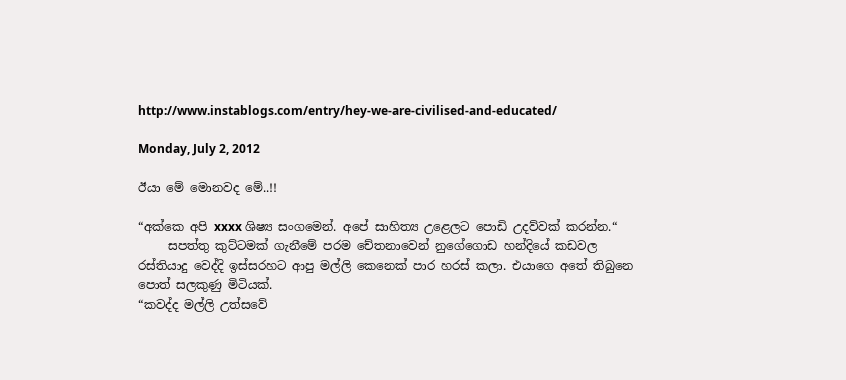http://www.instablogs.com/entry/hey-we-are-civilised-and-educated/

Monday, July 2, 2012

ඊයා මේ මොනවද මේ..!!

“අක්කෙ අපි xxxx ශිෂ්‍ය සංගමෙන්. අපේ සාහිත්‍ය උළෙලට පොඩි උදව්වක් කරන්න.“
     සපත්තු කුට්ටමක් ගැනීමේ පරම චේතනාවෙන් නුගේගොඩ හන්දියේ කඩවල රස්තියාදු වෙද්දි ඉස්සරහට ආපු මල්ලි කෙනෙක් පාර හරස් කලා. එයාගෙ අතේ තිබුනෙ පොත් සලකුණු මිටියක්.
“කවද්ද මල්ලි උත්සවේ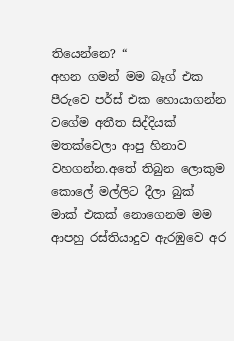තියෙන්නෙ? “
අහන ගමන් මම බෑග් එක පීරුවෙ පර්ස් එක හොයාගන්න වගේම අතීත සිද්දියක් මතක්වෙලා ආපු හිනාව වහගන්න.අතේ තිබුන ලොකුම කොලේ මල්ලිට දීලා බුක් මාක් එකක් නොගෙනම මම ආපහු රස්තියාදුව ඇරඹුවෙ අර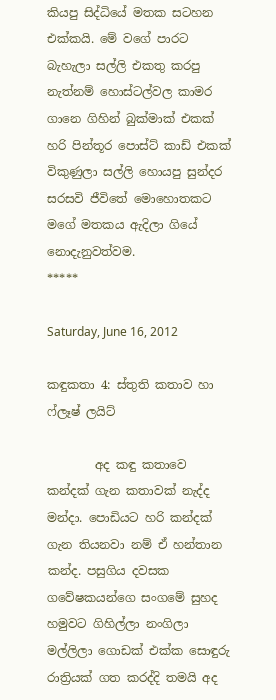කියපු සිද්ධියේ මතක සටහන එක්කයි. මේ වගේ පාරට බැහැලා සල්ලි එකතු කරපු නැත්නම් හොස්ටල්වල කාමර ගානෙ ගිහින් බුක්මාක් එකක් හරි පින්තූර පොස්ට් කාඩ් එකක් විකුණුලා සල්ලි හොයපු සුන්දර සරසවි ජීවිතේ මොහොතකට මගේ මතකය ඇදිලා ගියේ නොදැනුවත්වම.
*****

Saturday, June 16, 2012

කඳුකතා 4: ස්තුති කතාව හා ෆ්ලෑෂ් ලයිට්

        අද කඳු කතාවෙ කන්දක් ගැන කතාවක් නැද්ද මන්දා. පොඩියට හරි කන්දක් ගැන තියනවා නම් ඒ හන්තාන කන්ද. පසුගිය දවසක ගවේෂකයන්ගෙ සංගමේ සුහද හමුවට ගිහිල්ලා නංගිලා මල්ලිලා ගොඩක් එක්ක සොඳුරු රාත්‍රියක් ගත කරද්දි තමයි අද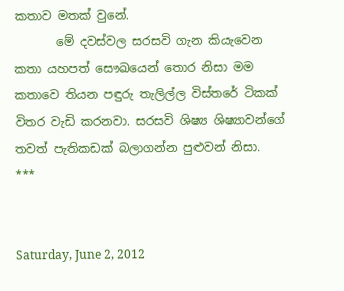කතාව මතක් වුනේ.
       මේ දවස්වල සරසවි ගැන කියැවෙන කතා යහපත් සෞඛයෙන් තොර නිසා මම කතාවෙ තියන පඳුරු තැලිල්ල විස්තරේ ටිකක් විතර වැඩි කරනවා. සරසවි ශිෂ්‍ය ශිෂ්‍යාවන්ගේ තවත් පැතිකඩක් බලාගන්න පුළුවන් නිසා.
***


Saturday, June 2, 2012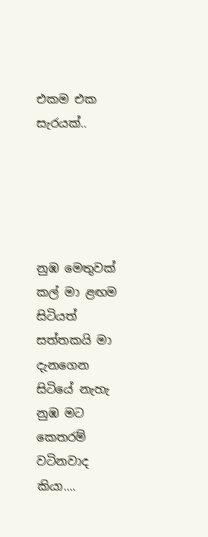එකම එක සැරයක්..





නුඹ මෙතුවක් කල් මා ළඟම සිටියත්
සත්තකයි මා දැනගෙන සිටියේ නැහැ
නුඹ මට කෙතරම් වටිනවාද කියා....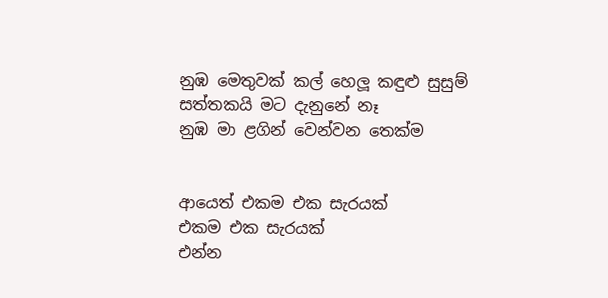නුඹ මෙතුවක් කල් හෙලූ කඳුළු සුසුම්
සත්තකයි මට දැනුනේ නෑ
නුඹ මා ළගින් වෙන්වන තෙක්ම


ආයෙත් එකම එක සැරයක්
එකම එක සැරයක්
එන්න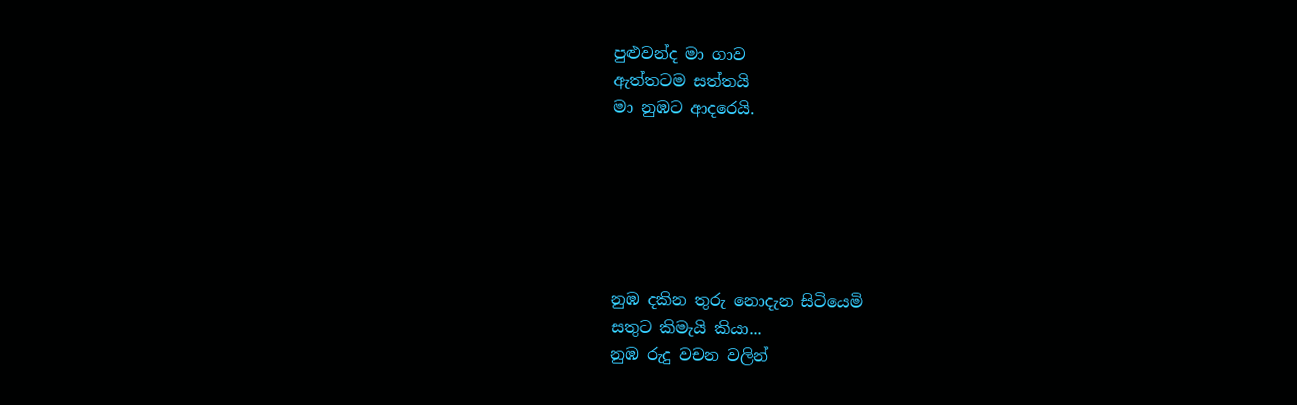පුළුවන්ද මා ගාව
ඇත්තටම සත්තයි
මා නුඹට ආදරෙයි.






නුඹ දකින තුරු නොදැන සිටියෙමි
සතුට කිමැයි කියා...
නුඹ රුදු වචන වලින්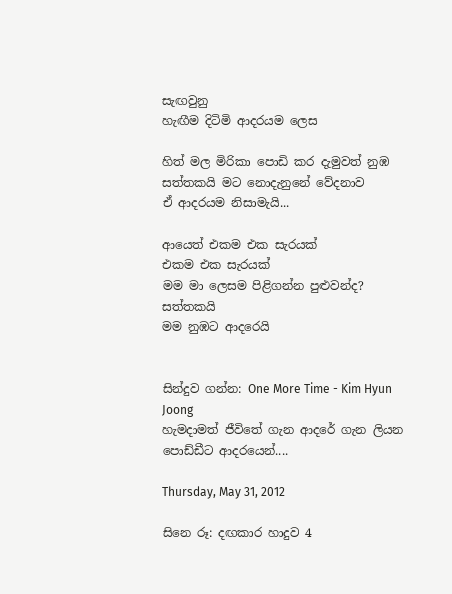සැඟවුනු
හැඟීම දිටිමි ආදරයම ලෙස

හිත් මල මිරිකා පොඩි කර දැමුවත් නුඹ
සත්තකයි මට නොදැනුනේ වේදනාව
ඒ ආදරයම නිසාමැයි...

ආයෙත් එකම එක සැරයක්
එකම එක සැරයක්
මම මා ලෙසම පිළිගන්න පුළුවන්ද?
සත්තකයි
මම නුඹට ආදරෙයි


සින්දුව ගන්න: One More Time - Kim Hyun Joong
හැමදාමත් ජීවිතේ ගැන ආදරේ ගැන ලියන පොඩ්ඩීට ආදරයෙන්....

Thursday, May 31, 2012

සිනෙ රූ: දඟකාර හාදුව 4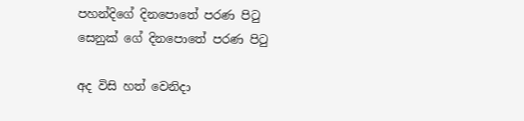පහන්දිගේ දිනපොතේ පරණ පිටු
සෙනුක් ගේ දිනපොතේ පරණ පිටු

අද විසි හත් වෙනිදා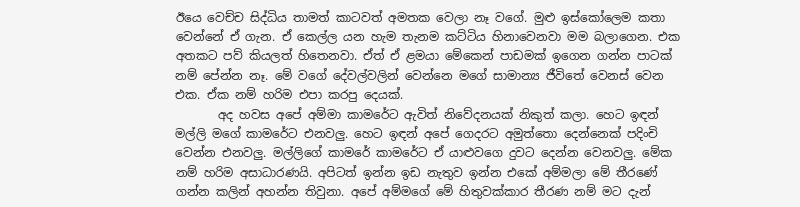ඊයෙ වෙච්ච සිද්ධිය තාමත් කාටවත් අමතක වෙලා නෑ වගේ. මුළු ඉස්කෝලෙම කතා වෙන්නේ ඒ ගැන. ඒ කෙල්ල යන හැම තැනම කට්ටිය හිනාවෙනවා මම බලාගෙන. එක අතකට පව් කියලත් හිතෙනවා. ඒත් ඒ ළමයා මේකෙන් පාඩමක් ඉගෙන ගන්න පාටක් නම් පේන්න නෑ. මේ වගේ දේවල්වලින් වෙන්නෙ මගේ සාමාන්‍ය ජීවිතේ වෙනස් වෙන එක. ඒක නම් හරිම එපා කරපු දෙයක්.
       අද හවස අපේ අම්මා කාමරේට ඇවිත් නිවේදනයක් නිකුත් කලා. හෙට ඉඳන් මල්ලි මගේ කාමරේට එනවලු. හෙට ඉඳන් අපේ ගෙදරට අමුත්තො දෙන්නෙක් පදිංචි වෙන්න එනවලු. මල්ලිගේ කාමරේ කාමරේට ඒ යාළුවගෙ දුවට දෙන්න වෙනවලු. මේක නම් හරිම අසාධාරණයි. අපිටත් ඉන්න ඉඩ නැතුව ඉන්න එකේ අම්මලා මේ තීරණේ ගන්න කලින් අහන්න තිවුනා. අපේ අම්මගේ මේ හිතුවක්කාර තීරණ නම් මට දැන්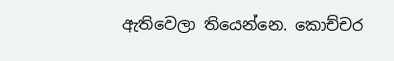ඇතිවෙලා තියෙන්නෙ. කොච්චර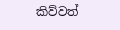කිව්වත්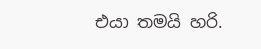එයා තමයි හරි.